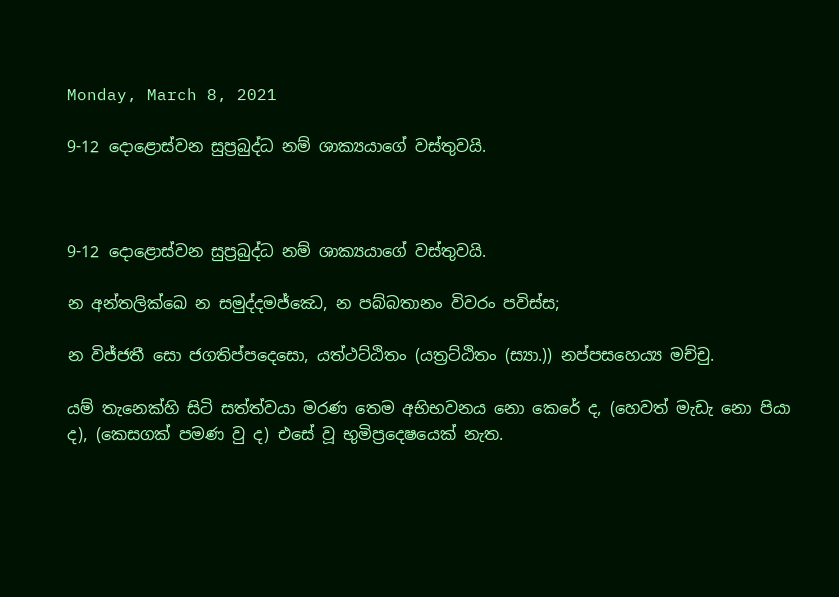Monday, March 8, 2021

9-12 දොළොස්වන සුප්‍ර‍බුද්ධ නම් ශාක්‍යයාගේ වස්තුවයි.



9-12 දොළොස්වන සුප්‍ර‍බුද්ධ නම් ශාක්‍යයාගේ වස්තුවයි.

න අන්තලික්ඛෙ න සමුද්දමජ්ඣෙ, න පබ්බතානං විවරං පවිස්ස;

න විජ්ජතී සො ජගතිප්පදෙසො, යත්ථට්ඨිතං (යත්‍රට්ඨිතං (ස්‍යා.)) නප්පසහෙය්‍ය මච්චු.

යම් තැනෙක්හි සිටි සත්ත්වයා මරණ තෙම අභිභවනය නො කෙරේ ද, (හෙවත් මැඩැ නො පියා ද), (කෙසගක් පමණ වු ද) එසේ වූ භුමිප්‍රදෙෂයෙක් නැත.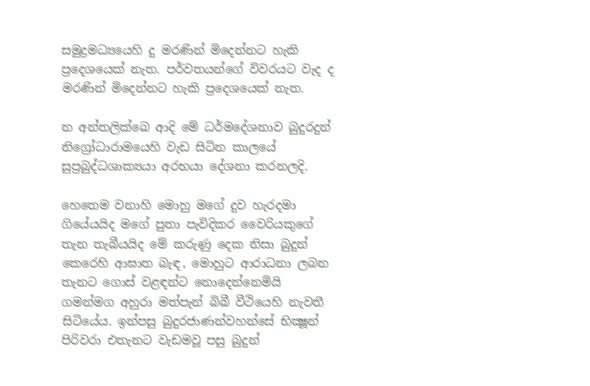සමුද්‍රමධ්‍යයෙහි දු මරණින් මිදෙන්නට හැකි ප්‍රදෙශයෙක් නැත. පර්වතයන්ගේ විවරයට වැද ද මරණින් මිදෙන්නට හැකි ප්‍රදෙශයෙක් නැත.

න අන්තලික්ඛෙ ආදි මේ ධර්මදේශනාව බුදුරදුන් නිග්‍රෝධාරාමයෙහි වැඩ සිටින කාලයේ සුප්‍ර‍බුද්ධශාක්‍යයා අරභයා දේශනා කරනලදි.

හෙතෙම වනාහි මොහු මගේ දුව හැරදමා ගියේයයිද මගේ පුතා පැවිදිකර වෛරියකුගේ තැන තැබීයයිද මේ කරුණු දෙක නිසා බුදුන් කෙරෙහි ආඝාත බැඳ, මොහුට ආරාධනා ලබන තැනට ගොස් වළඳන්ට නොදෙන්නෙමියි ගමන්මග අහුරා මත්පැන් බිබී වීථියෙහි නැවතී සිටියේය. ඉන්පසු බුදුරජාණන්වහන්සේ භික්‍ෂූන් පිරිවරා එතැනට වැඩමවූ පසු බුදුන්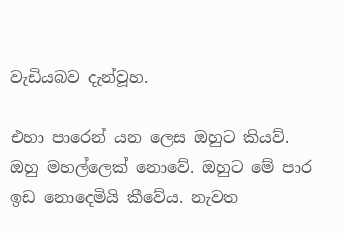වැඩියබව දැන්වූහ.

එහා පාරෙන් යන ලෙස ඔහුට කියව්. ඔහු මහල්ලෙක් නොවේ. ඔහුට මේ පාර ඉඩ නොදෙමියි කීවේය. නැවත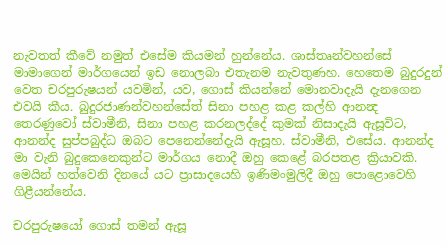නැවතත් කීවේ නමුත් එසේම කියමන් හුන්නේය. ශාස්තෘන්වහන්සේ මාමාගෙන් මාර්ගයෙන් ඉඩ නොලබා එතැනම නැවතුණහ. හෙතෙම බුදුරදුන් වෙත චරපුරුෂයන් යවමින්, යව, ගොස් කියන්නේ මොනවාදැයි දැනගෙන එවයි කීය. බුදුරජාණන්වහන්සේත් සිනා පහළ කළ කල්හි ආනන්‍ද තෙරණුවෝ ස්වාමීනි, සිනා පහළ කරනලද්දේ කුමක් නිසාදැයි ඇසූවිට, ආනන්ද සුප්පබුද්ධ ඔබට පෙනෙන්නේදැයි ඇසූහ. ස්වාමීනි, එසේය. ආනන්ද මා වැනි බුදුකෙනෙකුන්ට මාර්ගය නොදී ඔහු කෙළේ බරපතළ ක්‍රියාවකි. මෙයින් හත්වෙනි දිනයේ යට ප්‍රාසාදයෙහි ඉණිමංමුලිදී ඔහු පොළොවෙහි ගිළීයන්නේය.

චරපුරුෂයෝ ගොස් තමන් ඇසූ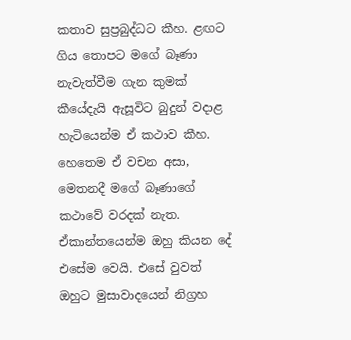කතාව සුප්‍ර‍බුද්ධට කීහ. ළඟට ගිය තොපට මගේ බෑණා නැවැත්වීම ගැන කුමක් කීයේදැයි ඇසූවිට බුදුන් වදාළ හැටියෙන්ම ඒ කථාව කීහ. හෙතෙම ඒ වචන අසා, මෙතනදී මගේ බෑණාගේ කථාවේ වරදක් නැත. ඒකාන්තයෙන්ම ඔහු කියන දේ එසේම වෙයි. එසේ වුවත් ඔහුට මුසාවාදයෙන් නිග්‍ර‍හ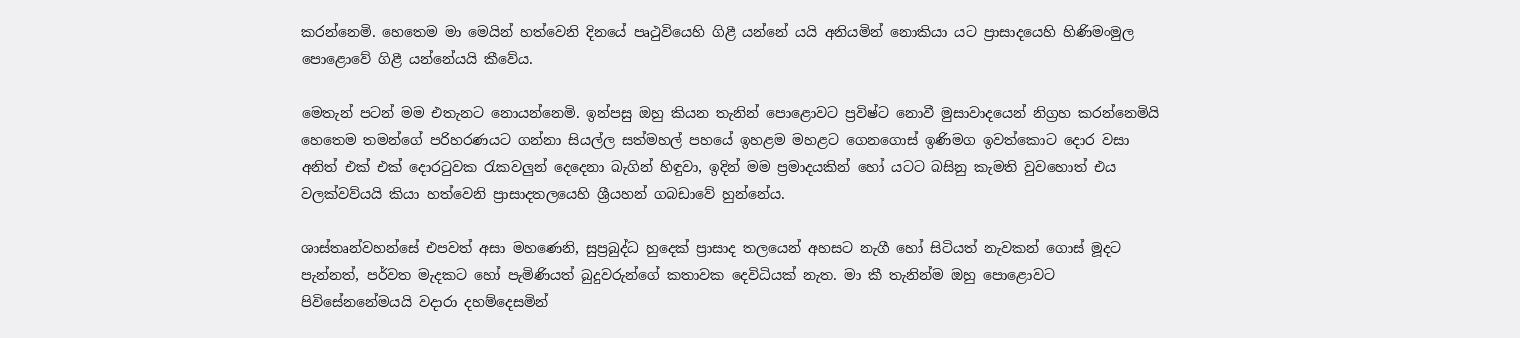කරන්නෙමි. හෙතෙම මා මෙයින් හත්වෙනි දිනයේ පෘථුවියෙහි ගිළී යන්නේ යයි අනියමින් නොකියා යට ප්‍රාසාදයෙහි හිණිමංමුල පොළොවේ ගිළී යන්නේයයි කීවේය.

මෙතැන් පටන් මම එතැනට නොයන්නෙමි. ඉන්පසු ඔහු කියන තැනින් පොළොවට ප්‍ර‍විෂ්ට නොවී මුසාවාදයෙන් නිග්‍ර‍හ කරන්නෙමියි හෙතෙම තමන්ගේ පරිහරණයට ගන්නා සියල්ල සත්මහල් පහයේ ඉහළම මහළට ගෙනගොස් ඉණිමග ඉවත්කොට දොර වසා අනිත් එක් එක් දොරටුවක රැකවලුන් දෙදෙනා බැගින් හිඳුවා, ඉදින් මම ප්‍ර‍මාදයකින් හෝ යටට බසිනු කැමති වුවහොත් එය වලක්වව්යයි කියා හත්වෙනි ප්‍රාසාදතලයෙහි ශ්‍රීයහන් ගබඩාවේ හුන්නේය.

ශාස්තෘන්වහන්සේ එපවත් අසා මහණෙනි, සුප්‍ර‍බුද්ධ හුදෙක් ප්‍රාසාද තලයෙන් අහසට නැගී හෝ සිටියත් නැවකන් ගොස් මූදට පැන්නත්, පර්වත මැදකට හෝ පැමිණියත් බුදුවරුන්ගේ කතාවක දෙවිධියක් නැත. මා කී තැනින්ම ඔහු පොළොවට පිවිසේනනේමයයි වදාරා දහම්දෙසමින්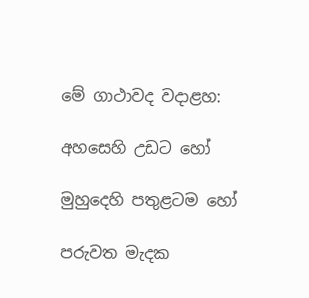මේ ගාථාවද වදාළහ:

අහසෙහි උඩට හෝ

මුහුදෙහි පතුළටම හෝ

පරුවත මැදක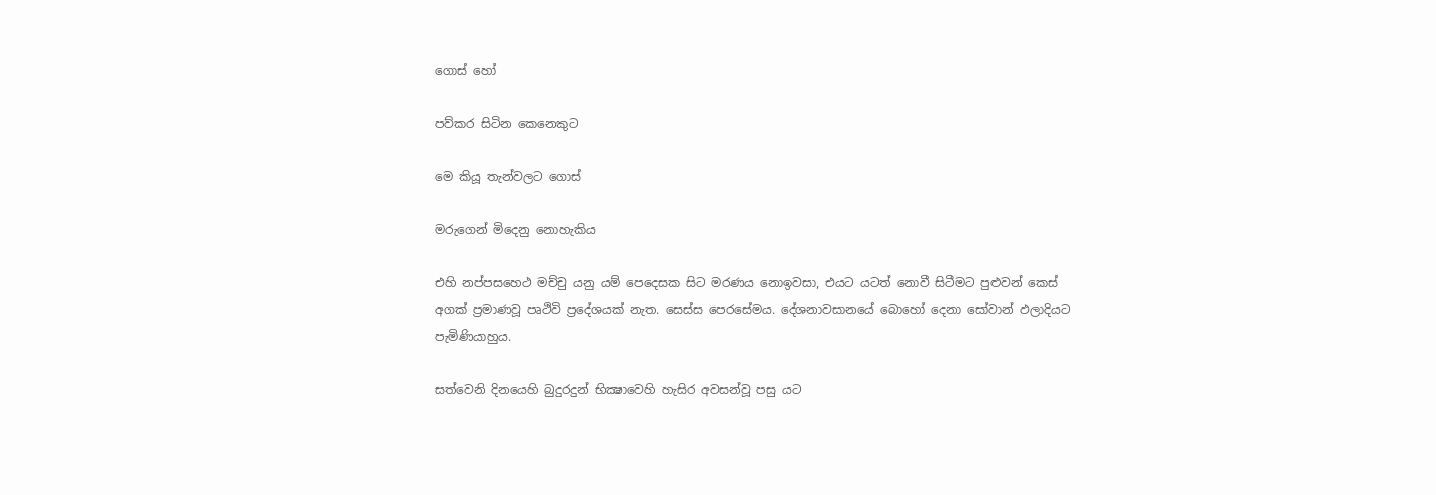ගොස් හෝ

පව්කර සිටින කෙනෙකුට

මෙ කියූ තැන්වලට ගොස්

මරුගෙන් මිදෙනු නොහැකිය

එහි නප්පසහෙථ මච්චු යනු යම් පෙදෙසක සිට මරණය නොඉවසා, එයට යටත් නොවී සිටීමට පුළුවන් කෙස් අගක් ප්‍ර‍මාණවූ පෘථිවි ප්‍රදේශයක් නැත. සෙස්ස පෙරසේමය. දේශනාවසානයේ බොහෝ දෙනා සෝවාන් ඵලාදියට පැමිණියාහුය.

සත්වෙනි දිනයෙහි බුදුරදුන් භික්‍ෂාවෙහි හැසිර අවසන්වූ පසු යට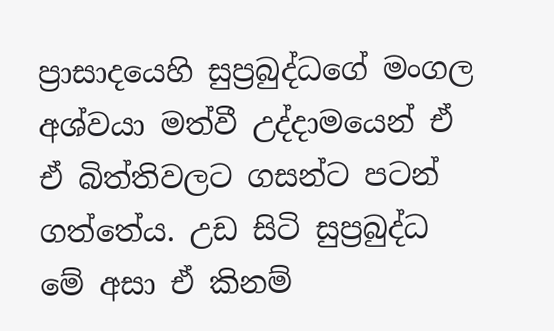ප්‍රාසාදයෙහි සුප්‍ර‍බුද්ධගේ මංගල අශ්වයා මත්වී උද්දාමයෙන් ඒ ඒ බිත්තිවලට ගසන්ට පටන් ගත්තේය. උඩ සිටි සුප්‍ර‍බුද්ධ මේ අසා ඒ කිනම්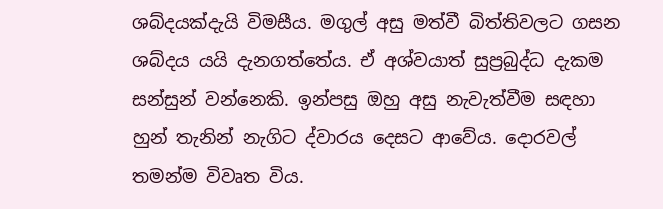ශබ්දයක්දැයි විමසීය. මගුල් අසු මත්වී බිත්තිවලට ගසන ශබ්දය යයි දැනගත්තේය. ඒ අශ්වයාත් සුප්‍ර‍බුද්ධ දැකම සන්සුන් වන්නෙකි. ඉන්පසු ඔහු අසු නැවැත්වීම සඳහා හුන් තැනින් නැගිට ද්වාරය දෙසට ආවේය. දොරවල් තමන්ම විවෘත විය.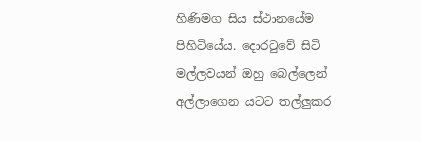හිණිමග සිය ස්ථානයේම පිහිටියේය. දොරටුවේ සිටි මල්ලවයන් ඔහු බෙල්ලෙන් අල්ලාගෙන යටට තල්ලුකර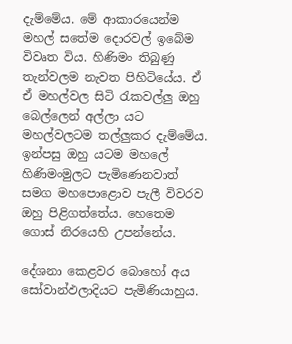දැම්මේය. මේ ආකාරයෙන්ම මහල් සතේම දොරවල් ඉබේම විවෘත විය. හිණිමං තිබුණු තැන්වලම නැවත පිහිටියේය. ඒ ඒ මහල්වල සිටි රැකවල්ලු ඔහු බෙල්ලෙන් අල්ලා යට මහල්වලටම තල්ලුකර දැම්මේය. ඉන්පසු ඔහු යටම මහලේ හිණිමංමුලට පැමිණෙනවාත් සමග මහපොළොව පැලී විවරව ඔහු පිළිගත්තේය. හෙතෙම ගොස් නිරයෙහි උපන්නේය.

දේශනා කෙළවර බොහෝ අය සෝවාන්ඵලාදියට පැමිණියාහුය.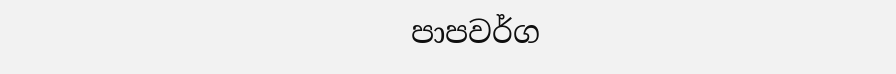පාපවර්ග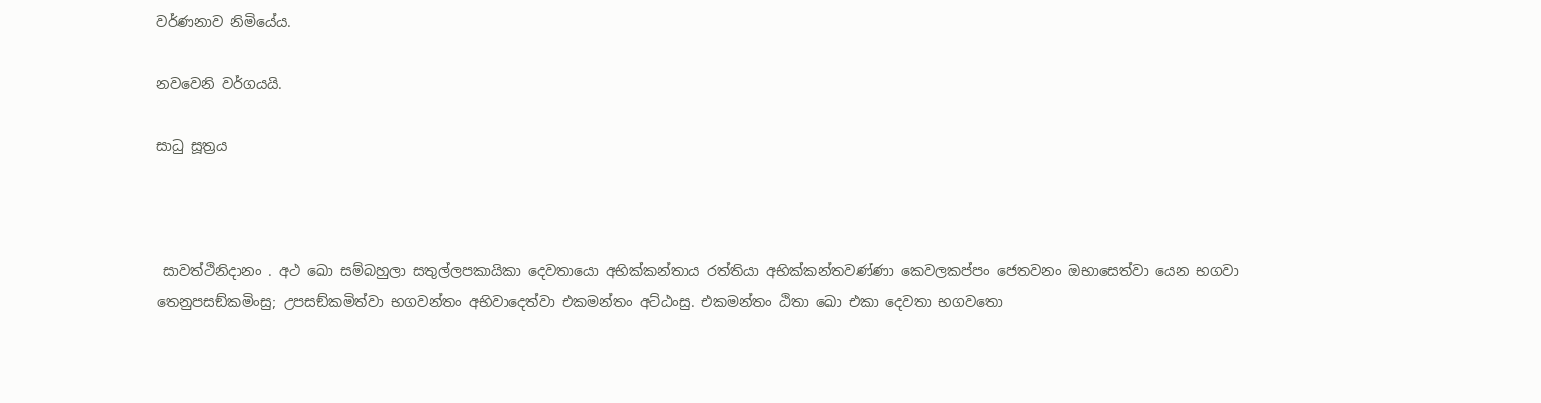වර්ණනාව නිමියේය.

නවවෙනි වර්ගයයි.

සාධු සූත්‍රය



 සාවත්ථිනිදානං . අථ ඛො සම්බහුලා සතුල්ලපකායිකා දෙවතායො අභික්කන්තාය රත්තියා අභික්කන්තවණ්ණා කෙවලකප්පං ජෙතවනං ඔභාසෙත්වා යෙන භගවා තෙනුපසඞ්කමිංසු; උපසඞ්කමිත්වා භගවන්තං අභිවාදෙත්වා එකමන්තං අට්ඨංසු. එකමන්තං ඨිතා ඛො එකා දෙවතා භගවතො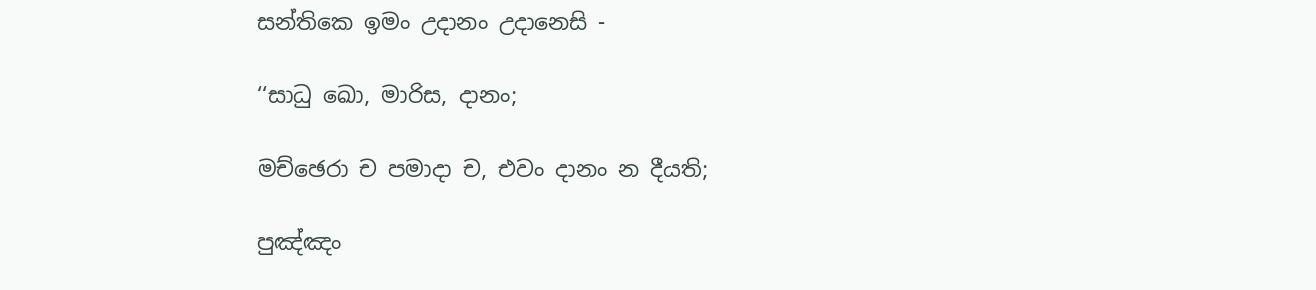සන්තිකෙ ඉමං උදානං උදානෙසි -

‘‘සාධු ඛො, මාරිස, දානං;

මච්ඡෙරා ච පමාදා ච, එවං දානං න දීයති;

පුඤ්ඤං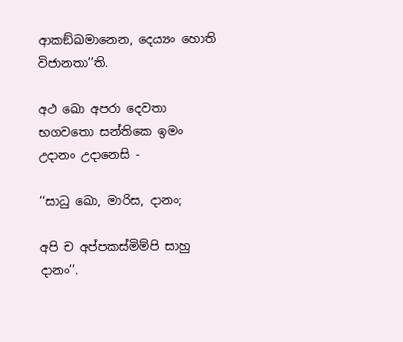ආකඞ්ඛමානෙන, දෙය්‍යං හොති විජානතා’’ති.

අථ ඛො අපරා දෙවතා භගවතො සන්තිකෙ ඉමං උදානං උදානෙසි -

‘‘සාධු ඛො, මාරිස, දානං;

අපි ච අප්පකස්මිම්පි සාහු දානං’’.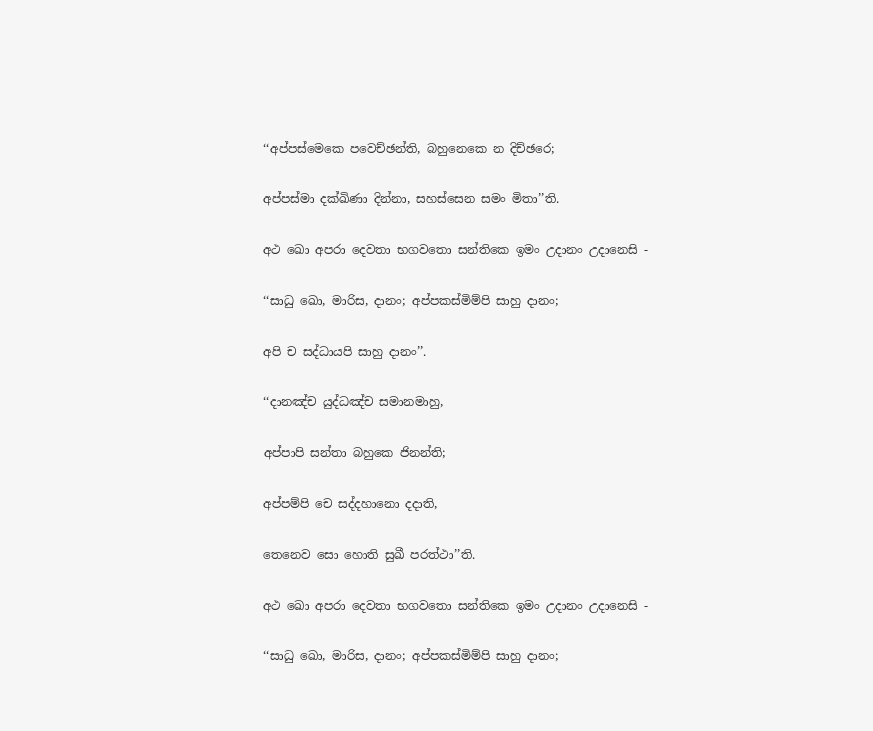‘‘අප්පස්මෙකෙ පවෙච්ඡන්ති, බහුනෙකෙ න දිච්ඡරෙ;

අප්පස්මා දක්ඛිණා දින්නා, සහස්සෙන සමං මිතා’’ති.

අථ ඛො අපරා දෙවතා භගවතො සන්තිකෙ ඉමං උදානං උදානෙසි -

‘‘සාධු ඛො, මාරිස, දානං; අප්පකස්මිම්පි සාහු දානං;

අපි ච සද්ධායපි සාහු දානං’’.

‘‘දානඤ්ච යුද්ධඤ්ච සමානමාහු,

අප්පාපි සන්තා බහුකෙ ජිනන්ති;

අප්පම්පි චෙ සද්දහානො දදාති,

තෙනෙව සො හොති සුඛී පරත්ථා’’ති.

අථ ඛො අපරා දෙවතා භගවතො සන්තිකෙ ඉමං උදානං උදානෙසි -

‘‘සාධු ඛො, මාරිස, දානං; අප්පකස්මිම්පි සාහු දානං;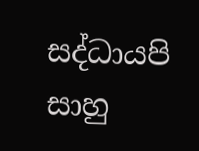සද්ධායපි සාහු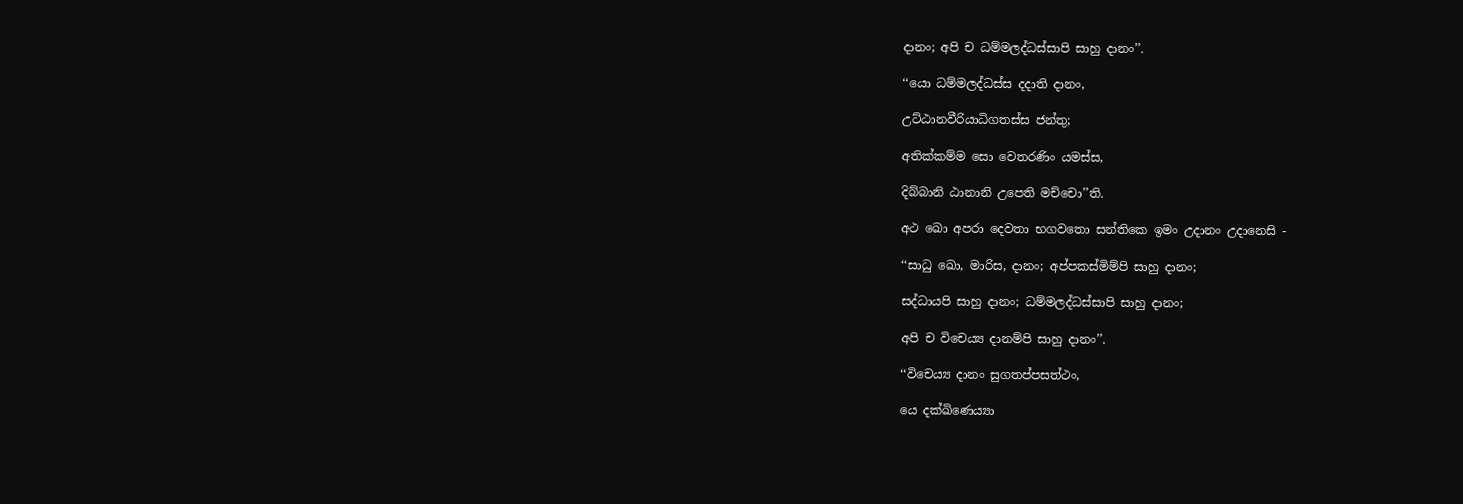දානං; අපි ච ධම්මලද්ධස්සාපි සාහු දානං’’.

‘‘යො ධම්මලද්ධස්ස දදාති දානං,

උට්ඨානවීරියාධිගතස්ස ජන්තු;

අතික්කම්ම සො වෙතරණිං යමස්ස,

දිබ්බානි ඨානානි උපෙති මච්චො’’ති.

අථ ඛො අපරා දෙවතා භගවතො සන්තිකෙ ඉමං උදානං උදානෙසි -

‘‘සාධු ඛො, මාරිස, දානං; අප්පකස්මිම්පි සාහු දානං;

සද්ධායපි සාහු දානං; ධම්මලද්ධස්සාපි සාහු දානං;

අපි ච විචෙය්‍ය දානම්පි සාහු දානං’’.

‘‘විචෙය්‍ය දානං සුගතප්පසත්ථං,

යෙ දක්ඛිණෙය්‍යා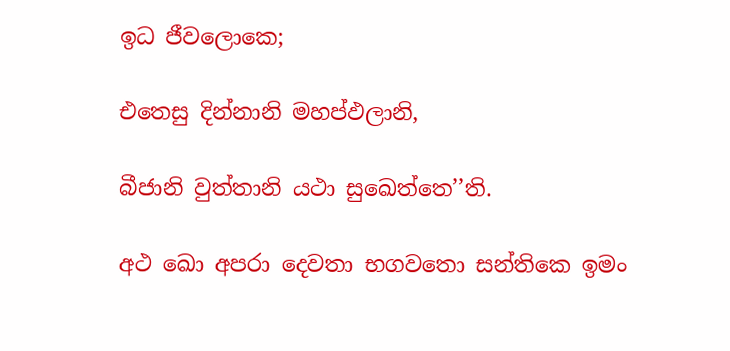ඉධ ජීවලොකෙ;

එතෙසු දින්නානි මහප්ඵලානි,

බීජානි වුත්තානි යථා සුඛෙත්තෙ’’ති.

අථ ඛො අපරා දෙවතා භගවතො සන්තිකෙ ඉමං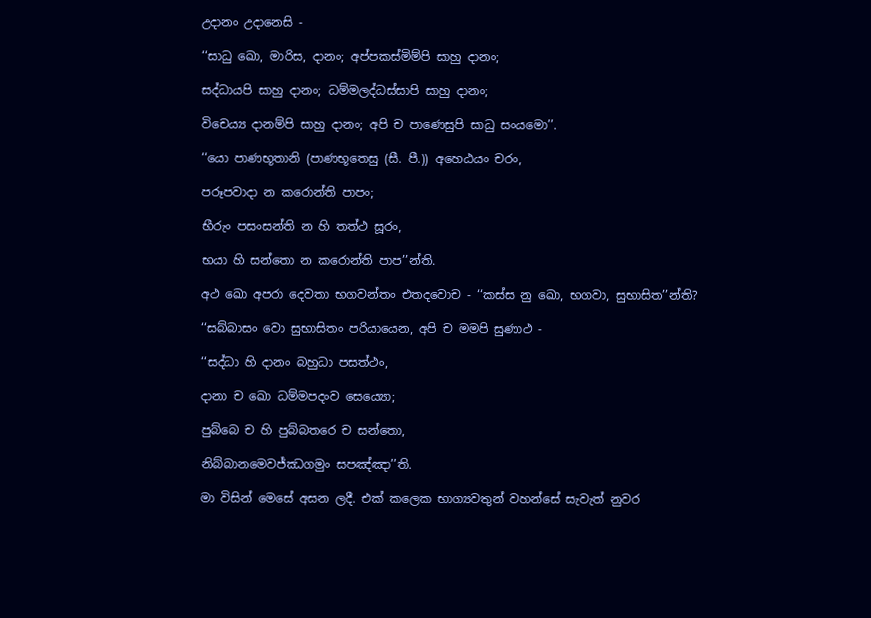උදානං උදානෙසි -

‘‘සාධු ඛො, මාරිස, දානං; අප්පකස්මිම්පි සාහු දානං;

සද්ධායපි සාහු දානං; ධම්මලද්ධස්සාපි සාහු දානං;

විචෙය්‍ය දානම්පි සාහු දානං; අපි ච පාණෙසුපි සාධු සංයමො’’.

‘‘යො පාණභූතානි (පාණභූතෙසු (සී. පී.)) අහෙඨයං චරං,

පරූපවාදා න කරොන්ති පාපං;

භීරුං පසංසන්ති න හි තත්ථ සූරං,

භයා හි සන්තො න කරොන්ති පාප’’න්ති.

අථ ඛො අපරා දෙවතා භගවන්තං එතදවොච - ‘‘කස්ස නු ඛො, භගවා, සුභාසිත’’න්ති?

‘‘සබ්බාසං වො සුභාසිතං පරියායෙන, අපි ච මමපි සුණාථ -

‘‘සද්ධා හි දානං බහුධා පසත්ථං,

දානා ච ඛො ධම්මපදංව සෙය්‍යො;

පුබ්බෙ ච හි පුබ්බතරෙ ච සන්තො,

නිබ්බානමෙවජ්ඣගමුං සපඤ්ඤා’’ති.

මා විසින් මෙසේ අසන ලදී. එක් කලෙක භාග්‍යවතුන් වහන්සේ සැවැත් නුවර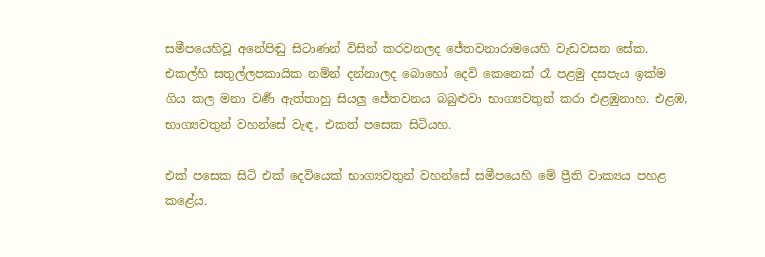සමීපයෙහිවූ අනේපිඬු සිටාණන් විසින් කරවනලද ජේතවනාරාමයෙහි වැඩවසන සේක. එකල්හි සතුල්ලපකායික නම්න් දන්නාලද බොහෝ දෙවි කෙනෙක් රෑ පළමු දසපැය ඉක්ම ගිය කල මනා වර්‍ණ ඇත්තාහු සියලු ජේතවනය බබුළුවා භාග්‍යවතුන් කරා එළඹුනාහ. එළඹ, භාග්‍යවතුන් වහන්සේ වැඳ, එකත් පසෙක සිටියහ.

එක් පසෙක සිටි එක් දෙවියෙක් භාග්‍යවතුන් වහන්සේ සමීපයෙහි මේ ප්‍රීති වාක්‍යය පහළ කළේය.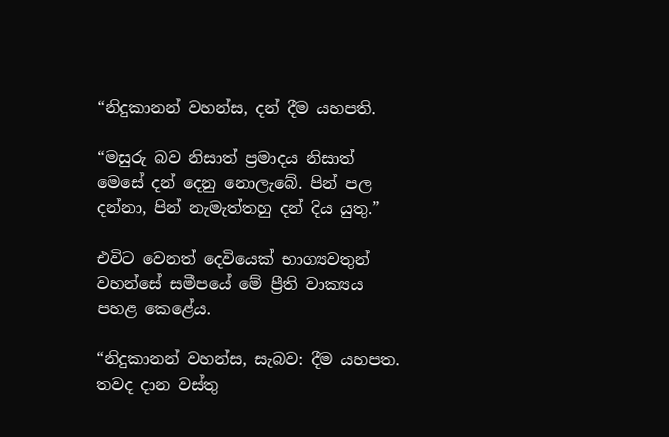“නිදුකානන් වහන්ස, දන් දීම යහපති.

“මසුරු බව නිසාත් ප්‍රමාදය නිසාත් මෙසේ දන් දෙනු නොලැබේ. පින් පල දන්නා, පින් නැමැත්තහු දන් දිය යුතු.”

එවිට වෙනත් දෙවියෙක් භාග්‍යවතුන් වහන්සේ සමීපයේ මේ ප්‍රීති වාක්‍යය පහළ කෙළේය.

“නිදුකානන් වහන්ස, සැබව: දීම යහපත. තවද දාන වස්තු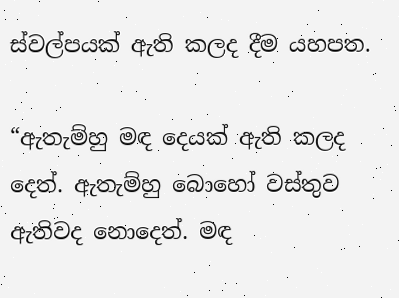ස්වල්පයක් ඇති කලද දීම යහපත.

“ඇතැම්හු මඳ දෙයක් ඇති කලද දෙත්. ඇතැම්හු බොහෝ වස්තුව ඇතිවද නොදෙත්. මඳ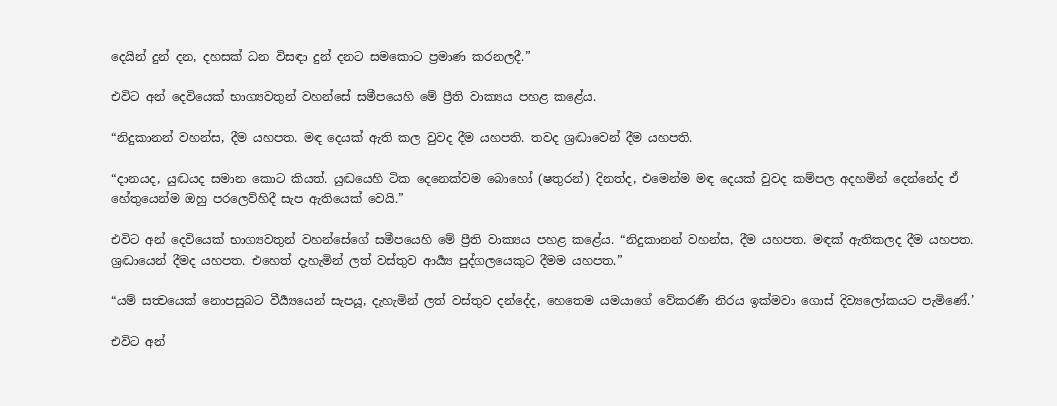දෙයින් දුන් දන, දහසක් ධන විසඳා දුන් දනට සමකොට ප්‍රමාණ කරනලදී.”

එවිට අන් දෙවියෙක් භාග්‍යවතුන් වහන්සේ සමීපයෙහි මේ ප්‍රීති වාක්‍යය පහළ කළේය.

“නිදුකානන් වහන්ස, දීම යහපත. මඳ දෙයක් ඇති කල වුවද දීම යහපති. තවද ශ්‍රද්‍ධාවෙන් දීම යහපති.

“දානයද, යුද්‍ධයද සමාන කොට කියත්. යුද්‍ධයෙහි ටික දෙනෙක්වම බොහෝ (ෂතුරන්) දිනත්ද, එමෙන්ම මඳ දෙයක් වුවද කම්පල අදහමින් දෙන්නේද ඒ හේතුයෙන්ම ඔහු පරලෙව්හිදී සැප ඇතියෙක් වෙයි.”

එවිට අන් දෙවියෙක් භාග්‍යවතුන් වහන්සේගේ සමීපයෙහි මේ ප්‍රීති වාක්‍යය පහළ කළේය. “නිදුකානන් වහන්ස, දීම යහපත. මඳක් ඇතිකලද දීම යහපත. ශ්‍රද්‍ධායෙන් දීමද යහපත. එහෙත් දැහැමින් ලත් වස්තුව ආර්‍ය්‍ය පුද්ගලයෙකුට දීමම යහපත.”

“යම් සත්‍වයෙක් නොපසුබට වීර්‍ය්‍යයෙන් සැපයූ, දැහැමින් ලත් වස්තුව දන්දේද, හෙතෙම යමයාගේ වේකරණී නිරය ඉක්මවා ගොස් දිව්‍යලෝකයට පැමිණේ.’

එවිට අන්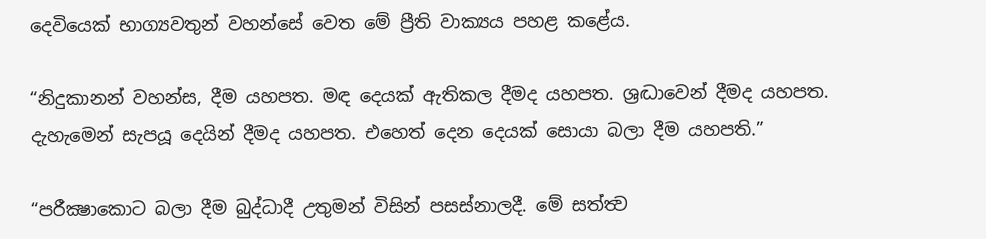දෙවියෙක් භාග්‍යවතුන් වහන්සේ වෙත මේ ප්‍රීති වාක්‍යය පහළ කළේය.

“නිදුකානන් වහන්ස, දීම යහපත. මඳ දෙයක් ඇතිකල දීමද යහපත. ශ්‍රද්‍ධාවෙන් දීමද යහපත. දැහැමෙන් සැපයූ දෙයින් දීමද යහපත. එහෙත් දෙන දෙයක් සොයා බලා දීම යහපති.”

“පරීක්‍ෂාකොට බලා දීම බුද්ධාදී උතුමන් විසින් පසස්නාලදී. මේ සත්ත්‍ව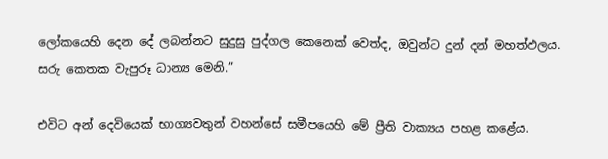ලෝකයෙහි දෙන දේ ලබන්නට සුදුසු පුද්ගල කෙනෙක් වෙත්ද, ඔවුන්ට දුන් දන් මහත්ඵලය. සරු කෙතක වැපුරූ ධාන්‍ය මෙනි.”

එවිට අන් දෙවියෙක් භාග්‍යවතුන් වහන්සේ සමීපයෙහි මේ ප්‍රීති වාක්‍යය පහළ කළේය.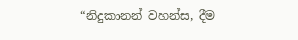“නිදුකානන් වහන්ස, දීම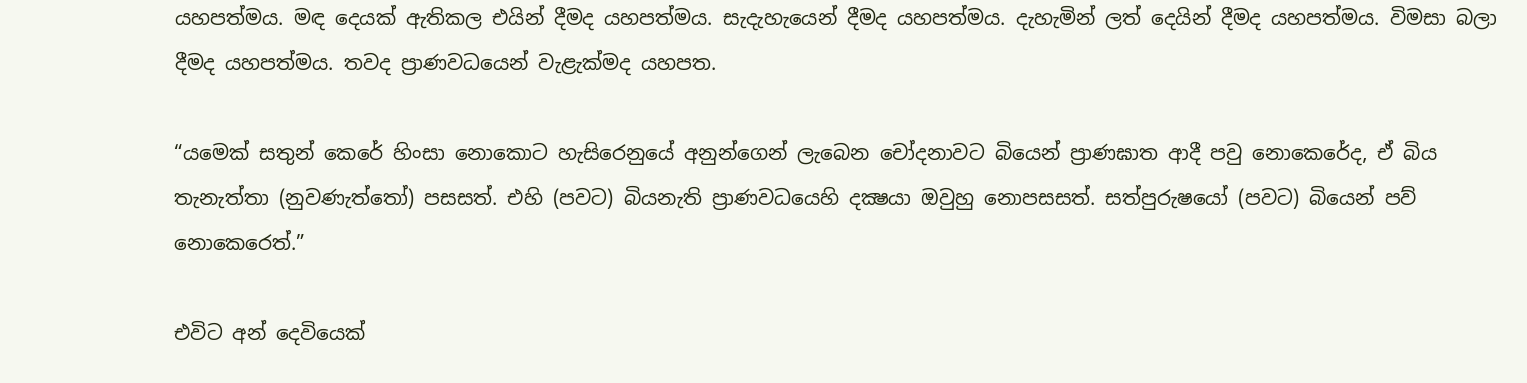යහපත්මය. මඳ දෙයක් ඇතිකල එයින් දීමද යහපත්මය. සැදැහැයෙන් දීමද යහපත්මය. දැහැමින් ලත් දෙයින් දීමද යහපත්මය. විමසා බලා දීමද යහපත්මය. තවද ප්‍රාණවධයෙන් වැළැක්මද යහපත.

“යමෙක් සතුන් කෙරේ හිංසා නොකොට හැසිරෙනුයේ අනුන්ගෙන් ලැබෙන චෝදනාවට බියෙන් ප්‍රාණඝාත ආදී පවු නොකෙරේද, ඒ බිය තැනැත්තා (නුවණැත්තෝ) පසසත්. එහි (පවට) බියනැති ප්‍රාණවධයෙහි දක්‍ෂයා ඔවුහු නොපසසත්. සත්පුරුෂයෝ (පවට) බියෙන් පව් නොකෙරෙත්.”

එවිට අන් දෙවියෙක්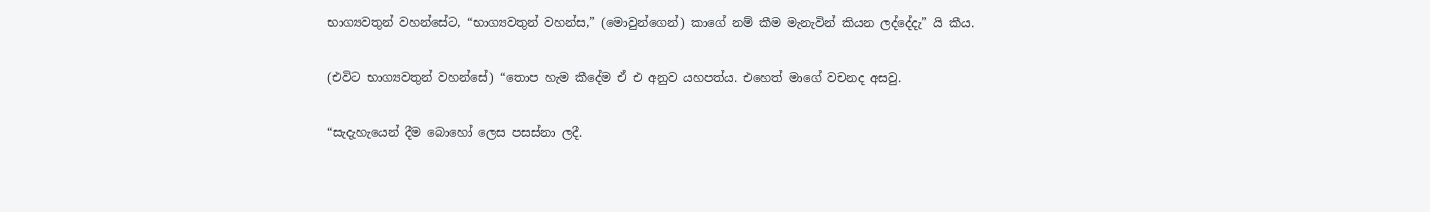භාග්‍යවතුන් වහන්සේට, “භාග්‍යවතුන් වහන්ස,” (මොවුන්ගෙන්) කාගේ නම් කීම මැනැවින් කියන ලද්දේදැ” යි කීය.

(එවිට භාග්‍යවතුන් වහන්සේ) “තොප හැම කීදේම ඒ එ අනුව යහපත්ය. එහෙත් මාගේ වචනද අසවු.

“සැදැහැයෙන් දීම බොහෝ ලෙස පසස්නා ලදී.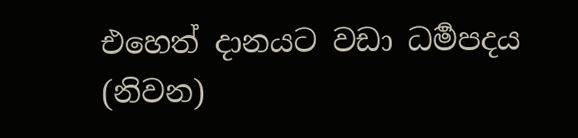එහෙත් දානයට වඩා ධර්‍මපදය (නිවන)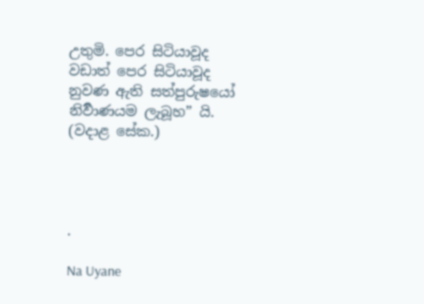උතුමි. පෙර සිටියාවූද වඩාත් පෙර සිටියාවූද නුවණ ඇති සත්පුරුෂයෝ නිර්‍වාණයම ලැබූහ” යි. (වදාළ සේක.)




.

Na Uyane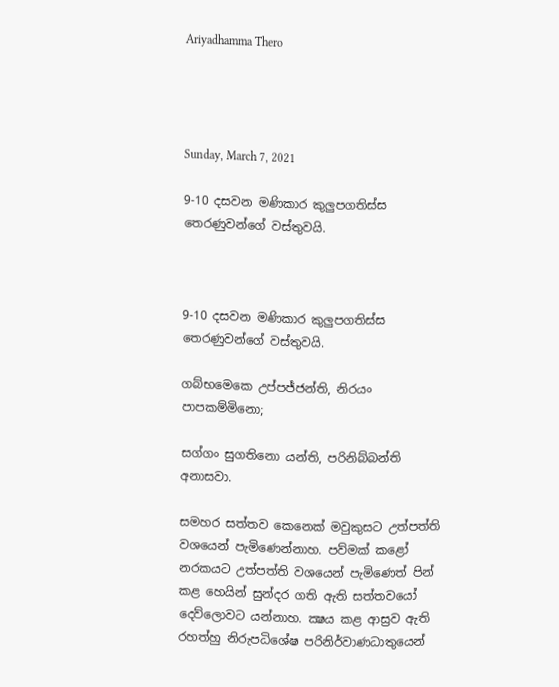Ariyadhamma Thero




Sunday, March 7, 2021

9-10 දසවන මණිකාර කුලුපගතිස්ස තෙරණුවන්ගේ වස්තුවයි.



9-10 දසවන මණිකාර කුලුපගතිස්ස තෙරණුවන්ගේ වස්තුවයි.

ගබ්භමෙකෙ උප්පජ්ජන්ති, නිරයං පාපකම්මිනො;

සග්ගං සුගතිනො යන්ති, පරිනිබ්බන්ති අනාසවා.

සමහර සත්තව කෙනෙක් මවුකුසට උත්පත්ති වශයෙන් පැමිණෙන්නාහ. පව්මක් කළෝ නරකයට උත්පත්ති වශයෙන් පැමිණෙත් පින් කළ හෙයින් සුන්දර ගති ඇති සත්තවයෝ දෙව්ලොවට යන්නාහ. ක්‍ෂය කළ ආස්‍රව ඇති රහත්හු නිරුපධිශේෂ පරිනිර්වාණධාතුයෙන්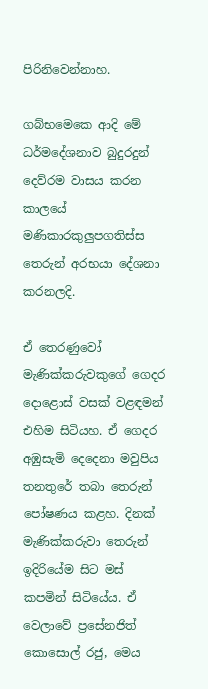පිරිනිවෙන්නාහ.

ගබ්භමෙකෙ ආදි මේ ධර්මදේශනාව බුදුරදුන් දෙව්රම වාසය කරන කාලයේ මණිකාරකුලුපගතිස්ස තෙරුන් අරභයා දේශනා කරනලදි.

ඒ තෙරණුවෝ මැණික්කරුවකුගේ ගෙදර දොළොස් වසක් වළඳමන් එහිම සිටියහ. ඒ ගෙදර අඹුසැමි දෙදෙනා මවුපිය තනතුරේ තබා තෙරුන් පෝෂණය කළහ. දිනක් මැණික්කරුවා තෙරුන් ඉදිරියේම සිට මස් කපමින් සිටියේය. ඒ වෙලාවේ ප්‍රසේනජිත් කොසොල් රජු, මෙය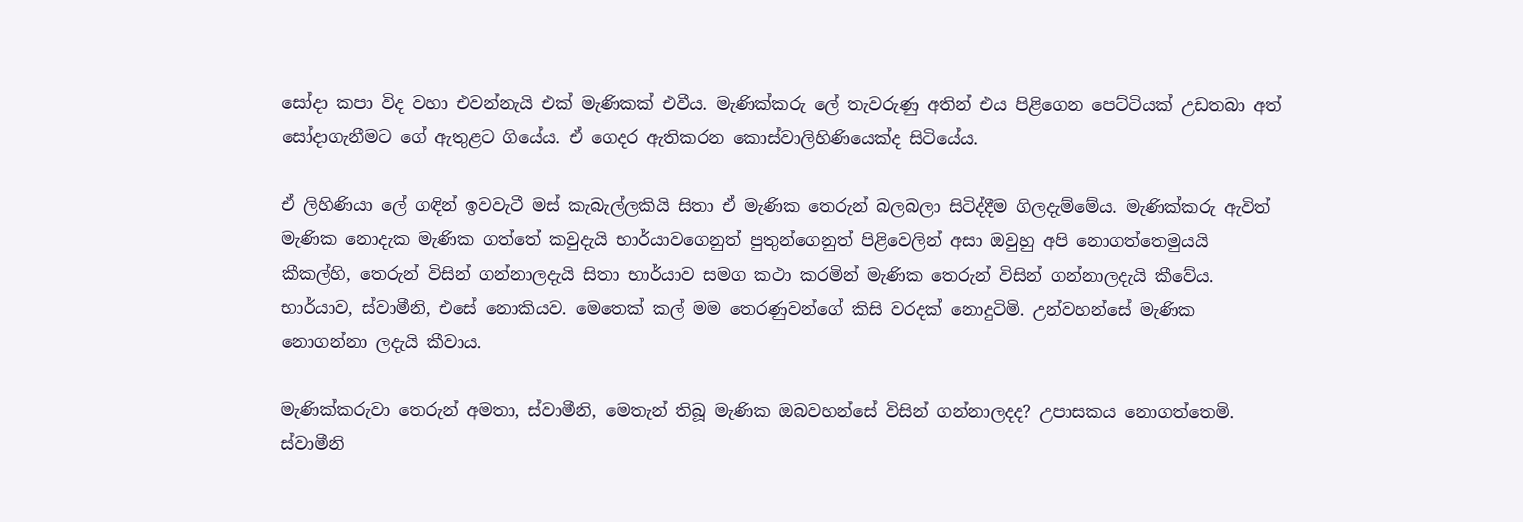සෝදා කපා විද වහා එවන්නැයි එක් මැණිකක් එවීය. මැණික්කරු ලේ තැවරුණු අතින් එය පිළිගෙන පෙට්ටියක් උඩතබා අත් සෝදාගැනීමට ගේ ඇතුළට ගියේය. ඒ ගෙදර ඇතිකරන කොස්වාලිහිණියෙක්ද සිටියේය.

ඒ ලිහිණියා ලේ ගඳින් ඉවවැටී මස් කැබැල්ලකියි සිතා ඒ මැණික තෙරුන් බලබලා සිටිද්දීම ගිලදැම්මේය. මැණික්කරු ඇවිත් මැණික නොදැක මැණික ගත්තේ කවුදැයි භාර්යාවගෙනුත් පුතුන්ගෙනුත් පිළිවෙලින් අසා ඔවුහු අපි නොගත්තෙමුයයි කීකල්හි, තෙරුන් විසින් ගන්නාලදැයි සිතා භාර්යාව සමග කථා කරමින් මැණික තෙරුන් විසින් ගන්නාලදැයි කීවේය. භාර්යාව, ස්වාමීනි, එසේ නොකියව. මෙතෙක් කල් මම තෙරණුවන්ගේ කිසි වරදක් නොදුටිමි. උන්වහන්සේ මැණික නොගන්නා ලදැයි කීවාය.

මැණික්කරුවා තෙරුන් අමතා, ස්වාමීනි, මෙතැන් තිබූ මැණික ඔබවහන්සේ විසින් ගන්නාලදද? උපාසකය නොගත්තෙමි. ස්වාමීනි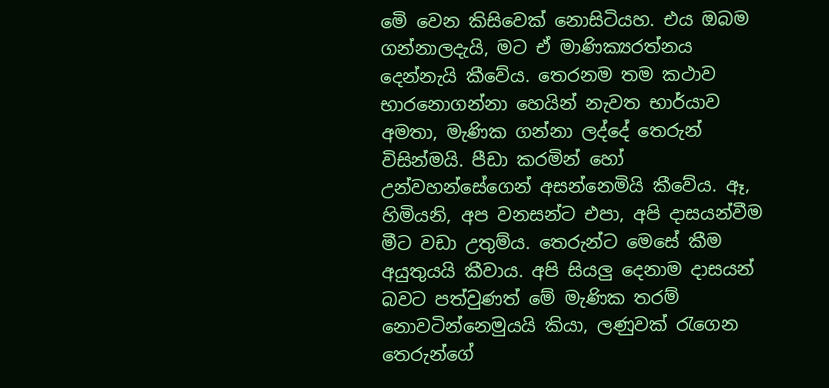මෙි වෙන කිසිවෙක් නොසිටියහ. එය ඔබම ගන්නාලදැයි, මට ඒ මාණික්‍යරත්නය දෙන්නැයි කීවේය. තෙරනම තම කථාව භාරනොගන්නා හෙයින් නැවත භාර්යාව අමතා, මැණික ගන්නා ලද්දේ තෙරුන් විසින්මයි. පීඩා කරමින් හෝ උන්වහන්සේගෙන් අසන්නෙමියි කීවේය. ඈ, හිමියනි, අප වනසන්ට එපා, අපි දාසයන්වීම මීට වඩා උතුම්ය. තෙරුන්ට මෙසේ කීම අයුතුයයි කීවාය. අපි සියලු දෙනාම දාසයන් බවට පත්වුණත් මේ මැණික තරම් නොවටින්නෙමුයයි කියා, ලණුවක් රැගෙන තෙරුන්ගේ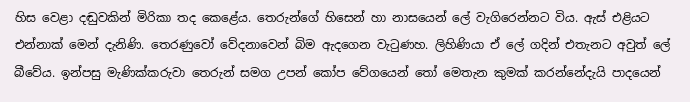හිස වෙළා දඬුවකින් මිරිකා තද කෙළේය. තෙරුන්ගේ හිසෙන් හා නාසයෙන් ලේ වැගිරෙන්නට විය. ඇස් එළියට එන්නාක් මෙන් දැනිණි. තෙරණුවෝ වේදනාවෙන් බිම ඇදගෙන වැටුණහ. ලිහිණියා ඒ ලේ ගදින් එතැනට අවුත් ලේ බීවේය. ඉන්පසු මැණික්කරුවා තෙරුන් සමග උපන් කෝප වේගයෙන් තෝ මෙතැන කුමක් කරන්නේදැයි පාදයෙන්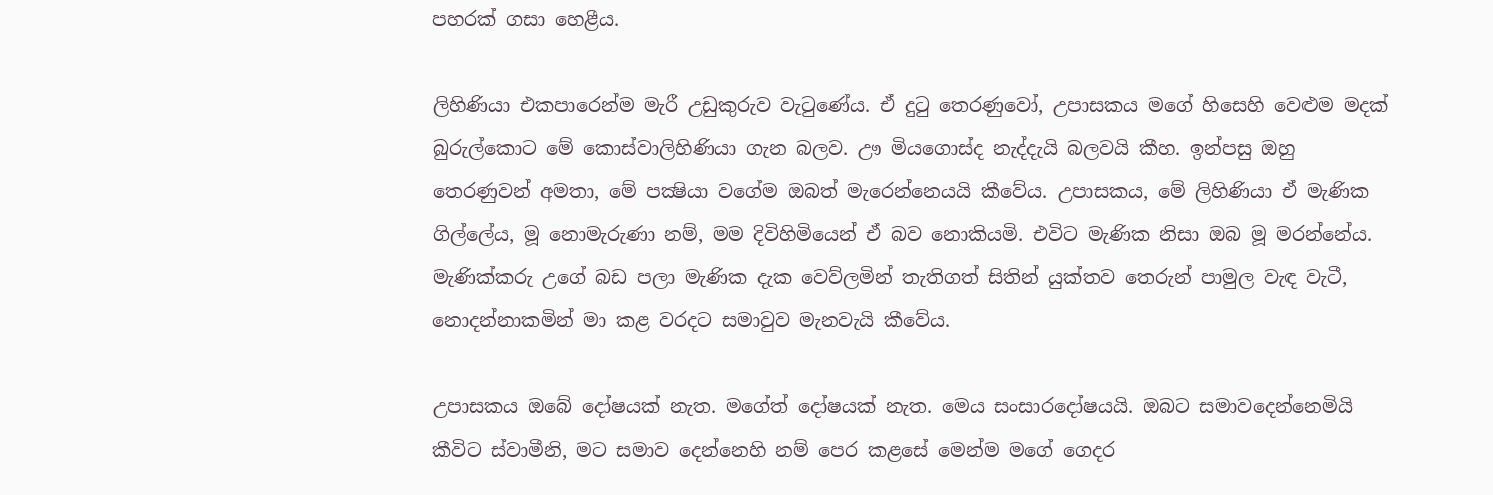පහරක් ගසා හෙළීය.

ලිහිණියා එකපාරෙන්ම මැරී උඩුකුරුව වැටුණේය. ඒ දුටු තෙරණුවෝ, උපාසකය මගේ හිසෙහි වෙළුම මදක් බුරුල්කොට මේ කොස්වාලිහිණියා ගැන බලව. ඌ මියගොස්ද නැද්දැයි බලවයි කීහ. ඉන්පසු ඔහු තෙරණුවන් අමතා, මේ පක්‍ෂියා වගේම ඔබත් මැරෙන්නෙයයි කීවේය. උපාසකය, මේ ලිහිණියා ඒ මැණික ගිල්ලේය, මූ නොමැරුණා නම්, මම දිවිහිමියෙන් ඒ බව නොකියමි. එවිට මැණික නිසා ඔබ මූ මරන්නේය. මැණික්කරු උගේ බඩ පලා මැණික දැක වෙව්ලමින් තැතිගත් සිතින් යුක්තව තෙරුන් පාමුල වැඳ වැටී, නොදන්නාකමින් මා කළ වරදට සමාවුව මැනවැයි කීවේය.

උපාසකය ඔබේ දෝෂයක් නැත. මගේත් දෝෂයක් නැත. මෙය සංසාරදෝෂයයි. ඔබට සමාවදෙන්නෙමියි කීවිට ස්වාමීනි, මට සමාව දෙන්නෙහි නම් පෙර කළසේ මෙන්ම මගේ ගෙදර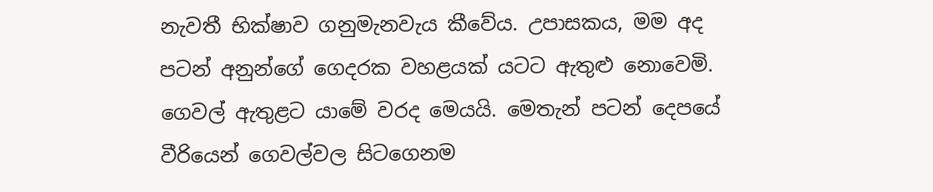නැවතී භික්ෂාව ගනුමැනවැය කීවේය. උපාසකය, මම අද පටන් අනුන්ගේ ගෙදරක වහළයක් යටට ඇතුළු නොවෙමි. ගෙවල් ඇතුළට යාමේ වරද මෙයයි. මෙතැන් පටන් දෙපයේ වීරියෙන් ගෙවල්වල සිටගෙනම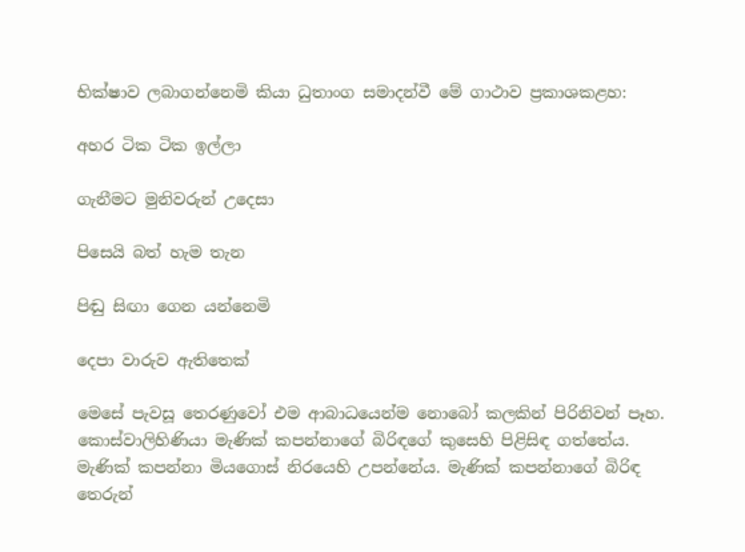භික්ෂාව ලබාගන්නෙමි කියා ධුතාංග සමාදන්වී මේ ගාථාව ප්‍ර‍කාශකළහ:

අහර ටික ටික ඉල්ලා

ගැනීමට මුනිවරුන් උදෙසා

පිසෙයි බත් හැම තැන

පිඬු සිඟා ගෙන යන්නෙමි

දෙපා වාරුව ඇතිතෙක්

මෙසේ පැවසූ තෙරණුවෝ එම ආබාධයෙන්ම නොබෝ කලකින් පිරිනිවන් පෑහ. කොස්වාලිහිණියා මැණික් කපන්නාගේ බිරිඳගේ කුසෙහි පිළිසිඳ ගත්තේය. මැණික් කපන්නා මියගොස් නිරයෙහි උපන්නේය. මැණික් කපන්නාගේ බිරිඳ තෙරුන්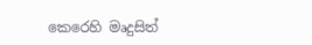කෙරෙහි මෘදුසිත්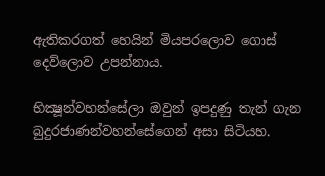ඇතිකරගත් හෙයින් මියපරලොව ගොස් දෙව්ලොව උපන්නාය.

භික්‍ෂූන්වහන්සේලා ඔවුන් ඉපදුණු තැන් ගැන බුදුරජාණන්වහන්සේගෙන් අසා සිටියහ.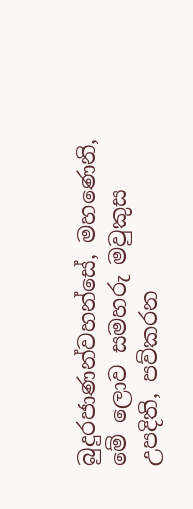බුදුරජාණන්වහන්සේ, මහණෙනි, මේ ලොව සමහරු මවුකුස උපදිති, පව්කරන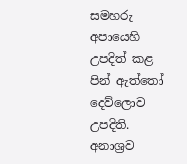සමහරු අපායෙහි උපදිත් කළ පින් ඇත්තෝ දෙව්ලොව උපදිති. අනාශ්‍ර‍ව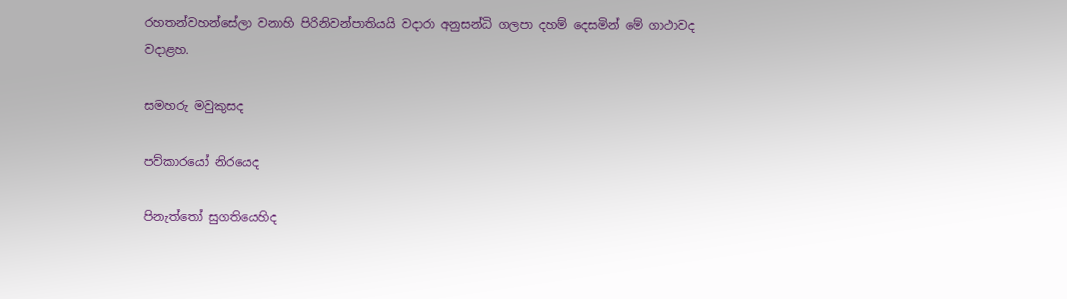රහතන්වහන්සේලා වනාහි පිරිනිවන්පාතියයි වදාරා අනුසන්ධි ගලපා දහම් දෙසමින් මේ ගාථාවද වදාළහ.

සමහරු මවුකුසද

පව්කාරයෝ නිරයෙද

පිනැත්තෝ සුගතියෙහිද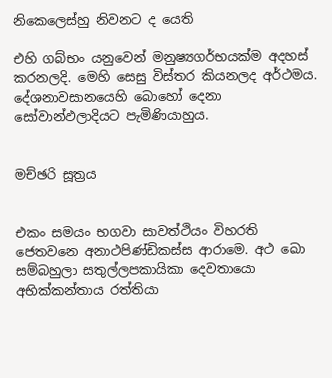නිකෙලෙස්හු නිවනට ද යෙති

එහි ගබ්භං යනුවෙන් මනුෂ්‍යගර්භයක්ම අදහස් කරනලදි. මෙහි සෙසු විස්තර කියනලද අර්ථමය. දේශනාවසානයෙහි බොහෝ දෙනා සෝවාන්ඵලාදියට පැමිණියාහුය.


මච්ඡරි සූත්‍රය


එකං සමයං භගවා සාවත්ථියං විහරති ජෙතවනෙ අනාථපිණ්ඩිකස්ස ආරාමෙ. අථ ඛො සම්බහුලා සතුල්ලපකායිකා දෙවතායො අභික්කන්තාය රත්තියා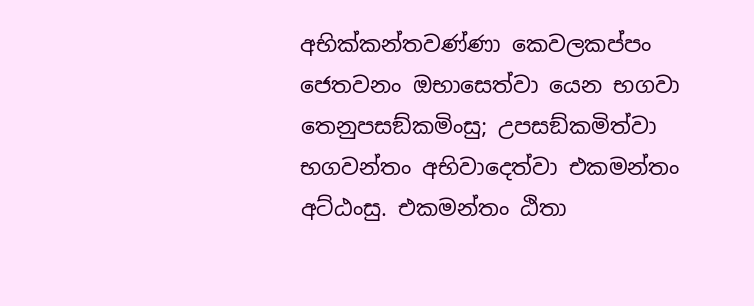අභික්කන්තවණ්ණා කෙවලකප්පං ජෙතවනං ඔභාසෙත්වා යෙන භගවා තෙනුපසඞ්කමිංසු; උපසඞ්කමිත්වා භගවන්තං අභිවාදෙත්වා එකමන්තං අට්ඨංසු. එකමන්තං ඨිතා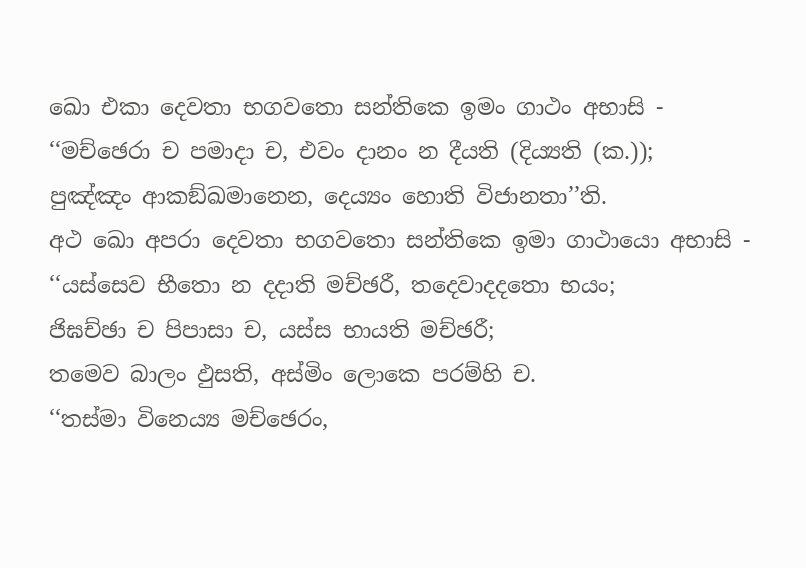ඛො එකා දෙවතා භගවතො සන්තිකෙ ඉමං ගාථං අභාසි -
‘‘මච්ඡෙරා ච පමාදා ච, එවං දානං න දීයති (දිය්‍යති (ක.));
පුඤ්ඤං ආකඞ්ඛමානෙන, දෙය්‍යං හොති විජානතා’’ති.
අථ ඛො අපරා දෙවතා භගවතො සන්තිකෙ ඉමා ගාථායො අභාසි -
‘‘යස්සෙව භීතො න දදාති මච්ඡරී, තදෙවාදදතො භයං;
ජිඝච්ඡා ච පිපාසා ච, යස්ස භායති මච්ඡරී;
තමෙව බාලං ඵුසති, අස්මිං ලොකෙ පරම්හි ච.
‘‘තස්මා විනෙය්‍ය මච්ඡෙරං,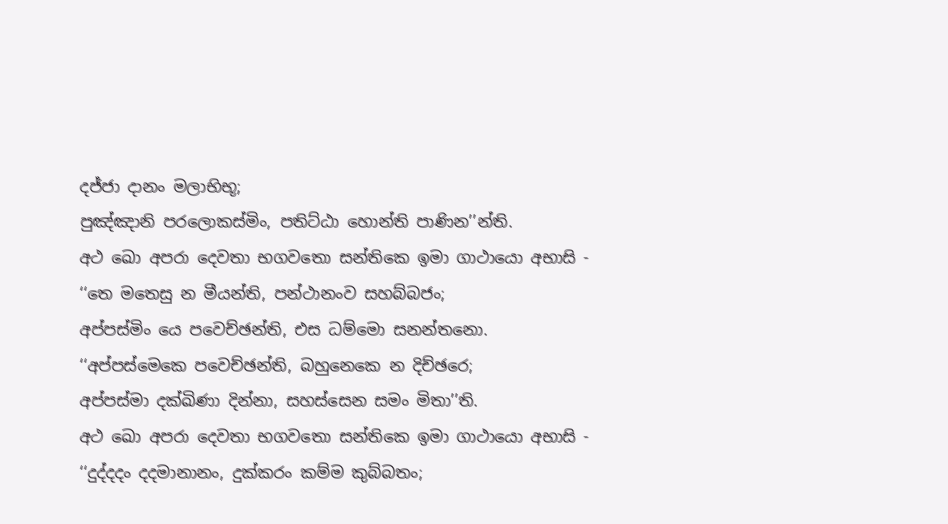දජ්ජා දානං මලාභිභූ;
පුඤ්ඤානි පරලොකස්මිං, පතිට්ඨා හොන්ති පාණින’’න්ති.
අථ ඛො අපරා දෙවතා භගවතො සන්තිකෙ ඉමා ගාථායො අභාසි -
‘‘තෙ මතෙසු න මීයන්ති, පන්ථානංව සහබ්බජං;
අප්පස්මිං යෙ පවෙච්ඡන්ති, එස ධම්මො සනන්තනො.
‘‘අප්පස්මෙකෙ පවෙච්ඡන්ති, බහුනෙකෙ න දිච්ඡරෙ;
අප්පස්මා දක්ඛිණා දින්නා, සහස්සෙන සමං මිතා’’ති.
අථ ඛො අපරා දෙවතා භගවතො සන්තිකෙ ඉමා ගාථායො අභාසි -
‘‘දුද්දදං දදමානානං, දුක්කරං කම්ම කුබ්බතං;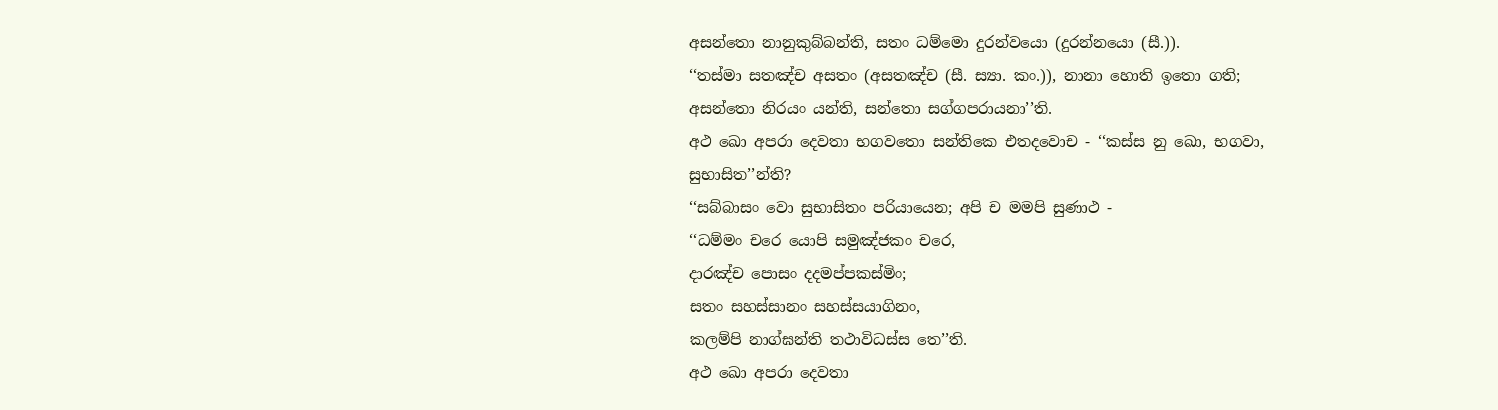අසන්තො නානුකුබ්බන්ති, සතං ධම්මො දුරන්වයො (දුරන්නයො (සී.)).
‘‘තස්මා සතඤ්ච අසතං (අසතඤ්ච (සී. ස්‍යා. කං.)), නානා හොති ඉතො ගති;
අසන්තො නිරයං යන්ති, සන්තො සග්ගපරායනා’’ති.
අථ ඛො අපරා දෙවතා භගවතො සන්තිකෙ එතදවොච - ‘‘කස්ස නු ඛො, භගවා, සුභාසිත’’න්ති?
‘‘සබ්බාසං වො සුභාසිතං පරියායෙන; අපි ච මමපි සුණාථ -
‘‘ධම්මං චරෙ යොපි සමුඤ්ජකං චරෙ,
දාරඤ්ච පොසං දදමප්පකස්මිං;
සතං සහස්සානං සහස්සයාගිනං,
කලම්පි නාග්ඝන්ති තථාවිධස්ස තෙ’’ති.
අථ ඛො අපරා දෙවතා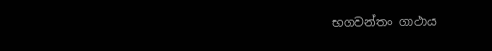භගවන්තං ගාථාය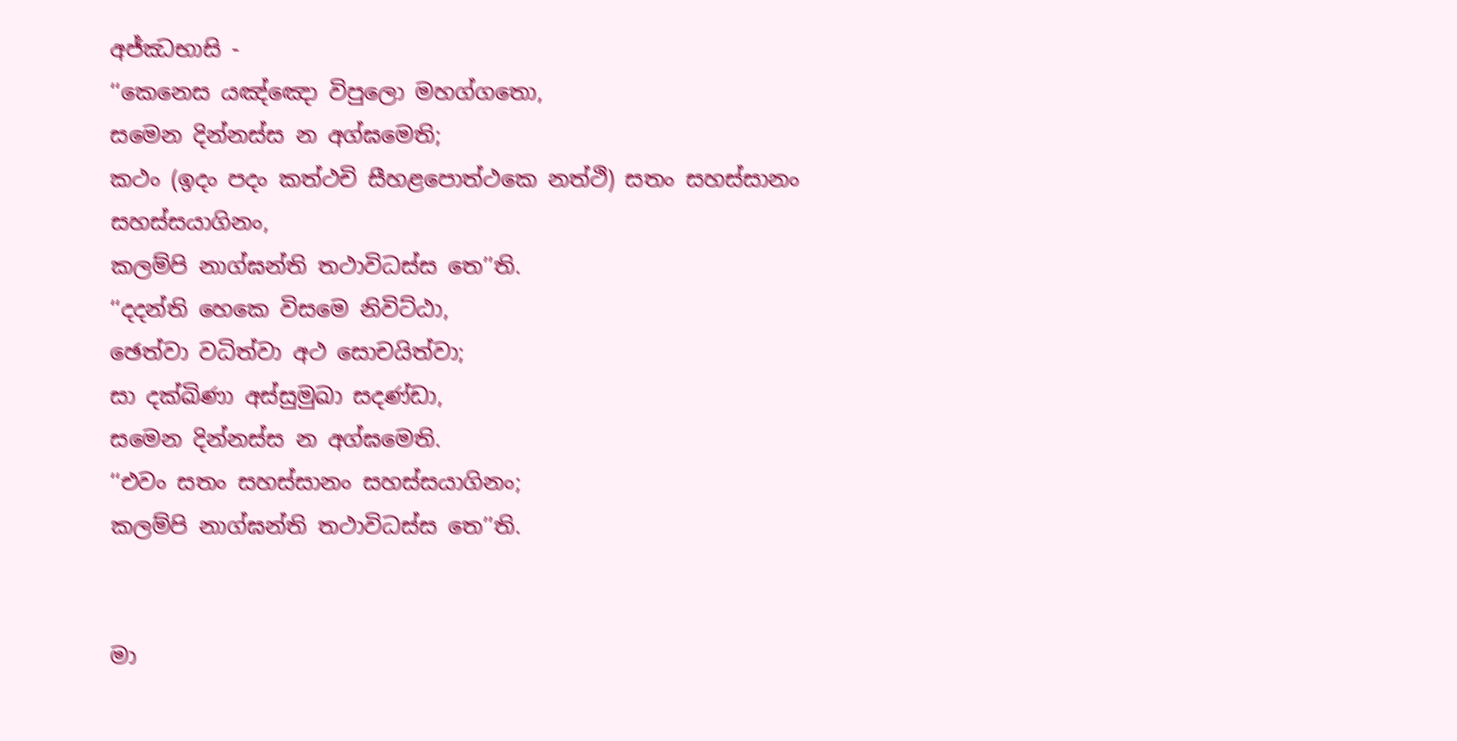අජ්ඣභාසි -
‘‘කෙනෙස යඤ්ඤො විපුලො මහග්ගතො,
සමෙන දින්නස්ස න අග්ඝමෙති;
කථං (ඉදං පදං කත්ථචි සීහළපොත්ථකෙ නත්ථි) සතං සහස්සානං සහස්සයාගිනං,
කලම්පි නාග්ඝන්ති තථාවිධස්ස තෙ’’ති.
‘‘දදන්ති හෙකෙ විසමෙ නිවිට්ඨා,
ඡෙත්වා වධිත්වා අථ සොචයිත්වා;
සා දක්ඛිණා අස්සුමුඛා සදණ්ඩා,
සමෙන දින්නස්ස න අග්ඝමෙති.
‘‘එවං සතං සහස්සානං සහස්සයාගිනං;
කලම්පි නාග්ඝන්ති තථාවිධස්ස තෙ’’ති.


මා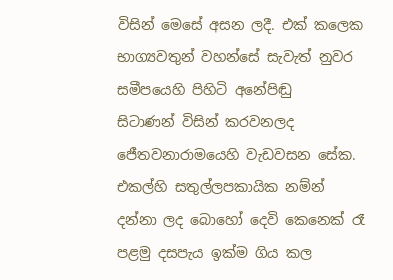විසින් මෙසේ අසන ලදී. එක් කලෙක භාග්‍යවතුන් වහන්සේ සැවැත් නුවර සමීපයෙහි පිහිටි අනේපිඬු
සිටාණන් විසින් කරවනලද ජෙීතවනාරාමයෙහි වැඩවසන සේක.
එකල්හි සතුල්ලපකායික නම්න් දන්නා ලද බොහෝ දෙවි කෙනෙක් රෑ පළමු දසපැය ඉක්ම ගිය කල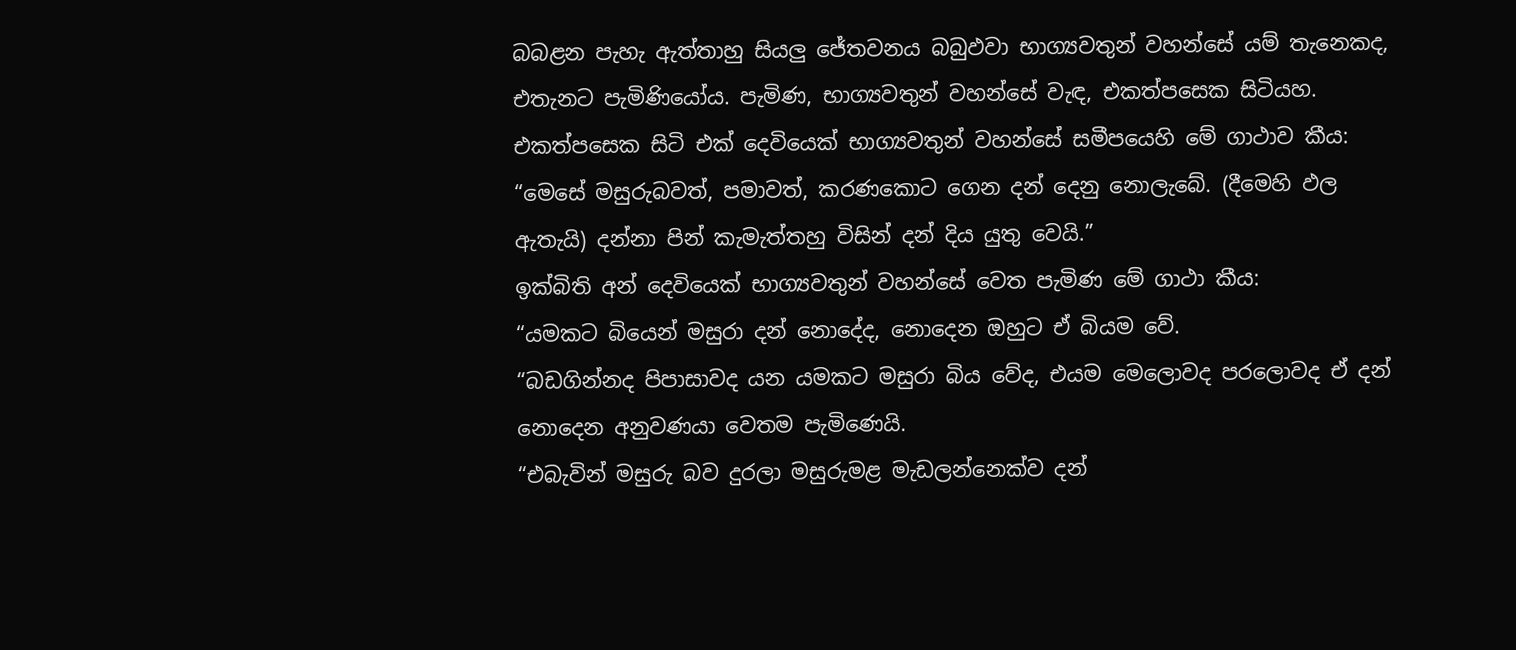බබළන පැහැ ඇත්තාහු සියලු ජේතවනය බබුඵවා භාග්‍යවතුන් වහන්සේ යම් තැනෙකද, එතැනට පැමිණියෝය. පැමිණ, භාග්‍යවතුන් වහන්සේ වැඳ, එකත්පසෙක සිටියහ.
එකත්පසෙක සිටි එක් දෙවියෙක් භාග්‍යවතුන් වහන්සේ සමීපයෙහි මේ ගාථාව කීය:
“මෙසේ මසුරුබවත්, පමාවත්, කරණකොට ගෙන දන් දෙනු නොලැබේ. (දීමෙහි ඵල ඇතැයි) දන්නා පින් කැමැත්තහු විසින් දන් දිය යුතු වෙයි.”
ඉක්බිති අන් දෙවියෙක් භාග්‍යවතුන් වහන්සේ වෙත පැමිණ මේ ගාථා කීය:
“යමකට බියෙන් මසුරා දන් නොදේද, නොදෙන ඔහුට ඒ බියම වේ.
“බඩගින්නද පිපාසාවද යන යමකට මසුරා බිය වේද, එයම මෙලොවද පරලොවද ඒ දන් නොදෙන අනුවණයා වෙතම පැමිණෙයි.
“එබැවින් මසුරු බව දුරලා මසුරුමළ මැඩලන්නෙක්ව දන්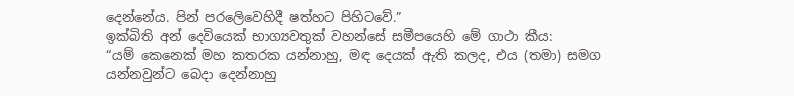දෙන්නේය. පින් පරලෙිවෙහිදී ෂත්හට පිහිටවේ.”
ඉක්බිති අන් දෙවියෙක් භාග්‍යවතුක් වහන්සේ සමීපයෙහි මේ ගාථා කීය:
“යම් කෙනෙක් මහ කතරක යන්නාහු, මඳ දෙයක් ඇති කලද, එය (තමා) සමග යන්නවුන්ට බෙදා දෙන්නාහු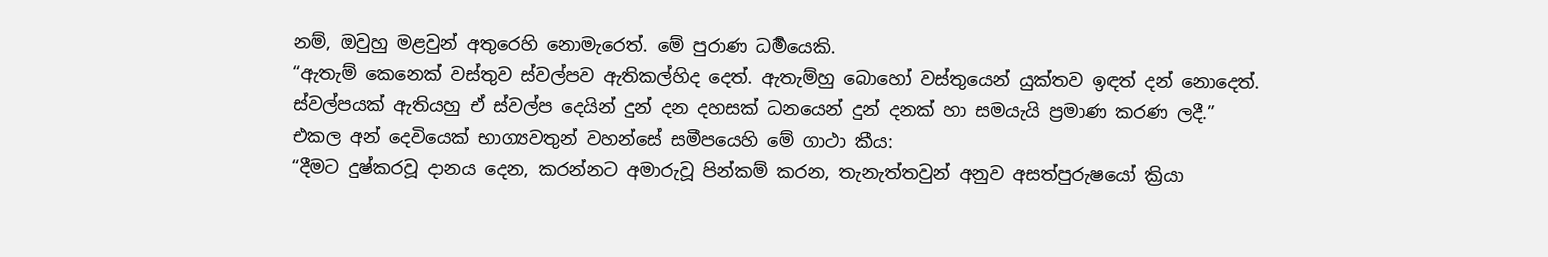නම්, ඔවුහු මළවුන් අතුරෙහි නොමැරෙත්. මේ පුරාණ ධර්‍මයෙකි.
“ඇතැම් කෙනෙක් වස්තුව ස්වල්පව ඇතිකල්හිද දෙත්. ඇතැම්හු බොහෝ වස්තුයෙන් යුක්තව ඉඳත් දන් නොදෙත්. ස්වල්පයක් ඇතියහු ඒ ස්වල්ප දෙයින් දුන් දන දහසක් ධනයෙන් දුන් දනක් හා සමයැයි ප්‍රමාණ කරණ ලදී.”
එකල අන් දෙවියෙක් භාග්‍යවතුන් වහන්සේ සමීපයෙහි මේ ගාථා කීය:
“දීමට දුෂ්කරවූ දානය දෙන, කරන්නට අමාරුවූ පින්කම් කරන, තැනැත්තවුන් අනුව අසත්පුරුෂයෝ ක්‍රියා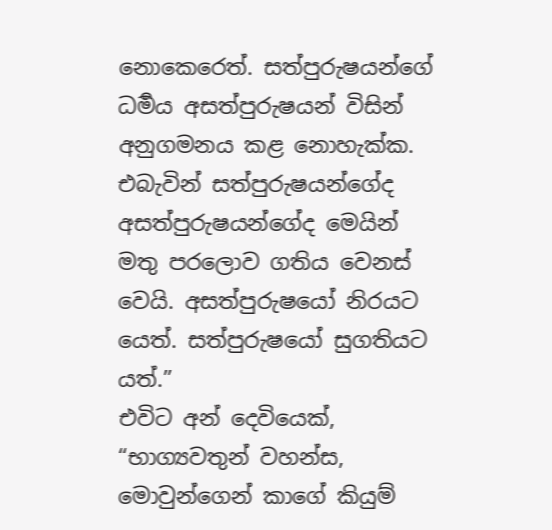නොකෙරෙත්. සත්පුරුෂයන්ගේ ධර්‍මය අසත්පුරුෂයන් විසින් අනුගමනය කළ නොහැක්ක. එබැවින් සත්පුරුෂයන්ගේද අසත්පුරුෂයන්ගේද මෙයින් මතු පරලොව ගතිය වෙනස් වෙයි. අසත්පුරුෂයෝ නිරයට යෙත්. සත්පුරුෂයෝ සුගතියට යත්.”
එවිට අන් දෙවියෙක්, “භාග්‍යවතුන් වහන්ස, මොවුන්ගෙන් කාගේ කියුම්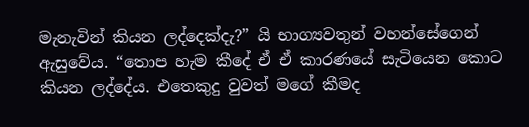මැනැවින් කියන ලද්දෙක්දැ?” යි භාග්‍යවතුන් වහන්සේගෙන් ඇසුවේය. “තොප හැම කීදේ ඒ ඒ කාරණයේ සැටියෙන කොට කියන ලද්දේය. එතෙකුදු වුවත් මගේ කීමද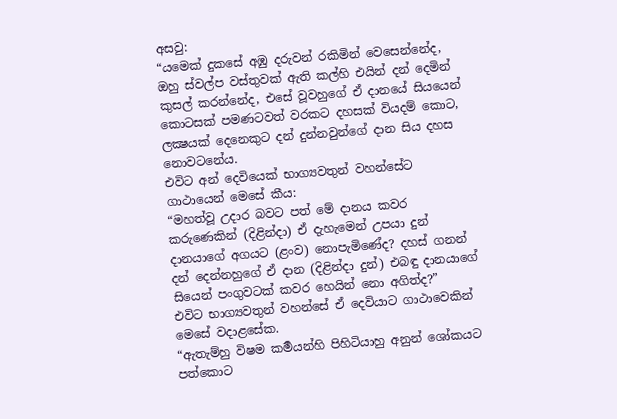අසවු:
“යමෙක් දුකසේ අඹු දරුවන් රකිමින් වෙසෙන්නේද, ඔහු ස්වල්ප වස්තුවක් ඇති කල්හි එයින් දන් දෙමින් කුසල් කරන්නේද, එසේ වූවහුගේ ඒ දානයේ සියයෙන් කොටසක් පමණටවත් වරකට දහසක් වියදම් කොට, ලක්‍ෂයක් දෙනෙකුට දන් දුන්නවුන්ගේ දාන සිය දහස නොවටනේය.
එවිට අන් දෙවියෙක් භාග්‍යවතුන් වහන්සේට ගාථායෙන් මෙසේ කීය:
“මහත්වූ උදාර බවට පත් මේ දානය කවර කරුණෙකින් (දිළින්දා) ඒ දැහැමෙන් උපයා දුන් දානයාගේ අගයට (ළංව) නොපැමිණේද? දහස් ගනන් දන් දෙන්නහුගේ ඒ දාන (දිළින්දා දුන්) එබඳු දානයාගේ සියෙන් පංගුවටක් කවර හෙයින් නො අගිත්ද?”
එවිට භාග්‍යවතුන් වහන්සේ ඒ දෙවියාට ගාථාවෙකින් මෙසේ වදාළසේක.
“ඇතැම්හු විෂම කර්‍මයන්හි පිහිටියාහු අනුන් ශෝකයට පත්කොට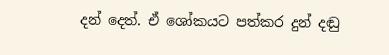දන් දෙත්. ඒ ශෝකයට පත්කර දුන් දඬු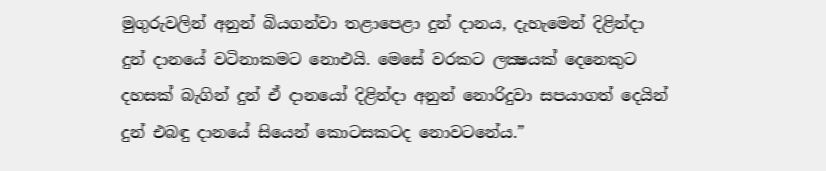මුගුරුවලින් අනුන් බියගන්වා තළාපෙළා දුන් දානය, දැහැමෙන් දිළින්දා දුන් දානයේ වටිනාකමට නොඑයි. මෙසේ වරකට ලක්‍ෂයක් දෙනෙකුට දහසක් බැගින් දුන් ඒ දානයෝ දිළින්දා අනුන් නොරිදුවා සපයාගත් දෙයින් දුන් එබඳු දානයේ සියෙන් කොටසකටද නොවටනේය.”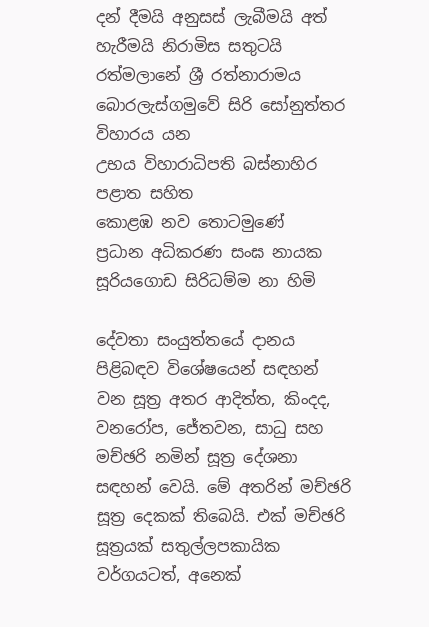දන් දීමයි අනුසස් ලැබීමයි අත් හැරීමයි නිරාමිස සතුටයි
රත්මලානේ ශ්‍රී රත්නාරාමය
බොරලැස්ගමුවේ සිරි සෝනුත්තර විහාරය යන
උභය විහාරාධිපති බස්නාහිර පළාත සහිත
කොළඹ නව තොටමුණේ
ප්‍රධාන අධිකරණ සංඝ නායක
සූරියගොඩ සිරිධම්ම නා හිමි

දේවතා සංයුත්තයේ දානය පිළිබඳව විශේෂයෙන් සඳහන් වන සූත්‍ර අතර ආදිත්ත, කිංදද, වනරෝප, ජේතවන, සාධු සහ මච්ඡරි නමින් සූත්‍ර දේශනා සඳහන් වෙයි. මේ අතරින් මච්ඡරි සූත්‍ර දෙකක් තිබෙයි. එක් මච්ඡරි සූත්‍රයක් සතුල්ලපකායික වර්ගයටත්, අනෙක්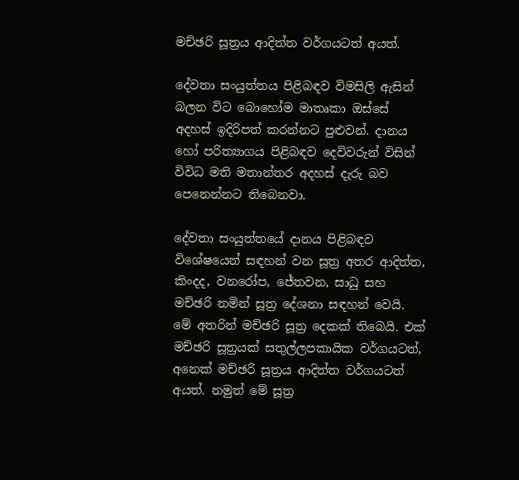මච්ඡරි සූත්‍රය ආදිත්ත වර්ගයටත් අයත්.

දේවතා සංයුත්තය පිළිබඳව විමසිලි ඇසින් බලන විට බොහෝම මාතෘකා ඔස්සේ අදහස් ඉදිරිපත් කරන්නට පුළුවන්. දානය හෝ පරිත්‍යාගය පිළිබඳව දෙවිවරුන් විසින් විවිධ මති මතාන්තර අදහස් දැරු බව පෙනෙන්නට තිබෙනවා.

දේවතා සංයුත්තයේ දානය පිළිබඳව විශේෂයෙන් සඳහන් වන සූත්‍ර අතර ආදිත්ත, කිංදද, වනරෝප, ජේතවන, සාධු සහ මච්ඡරි නමින් සූත්‍ර දේශනා සඳහන් වෙයි. මේ අතරින් මච්ඡරි සූත්‍ර දෙකක් තිබෙයි. එක් මච්ඡරි සූත්‍රයක් සතුල්ලපකායික වර්ගයටත්, අනෙක් මච්ඡරි සූත්‍රය ආදිත්ත වර්ගයටත් අයත්. නමුත් මේ සූත්‍ර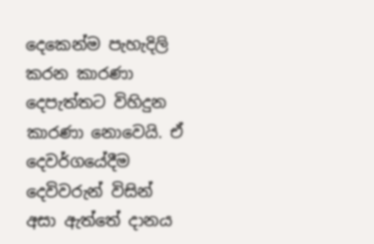දෙකෙන්ම පැහැදිලි කරන කාරණා දෙපැත්තට විහිදුන කාරණා නොවෙයි. ඒ දෙවර්ගයේදීම දෙවිවරුන් විසින් අසා ඇත්තේ දානය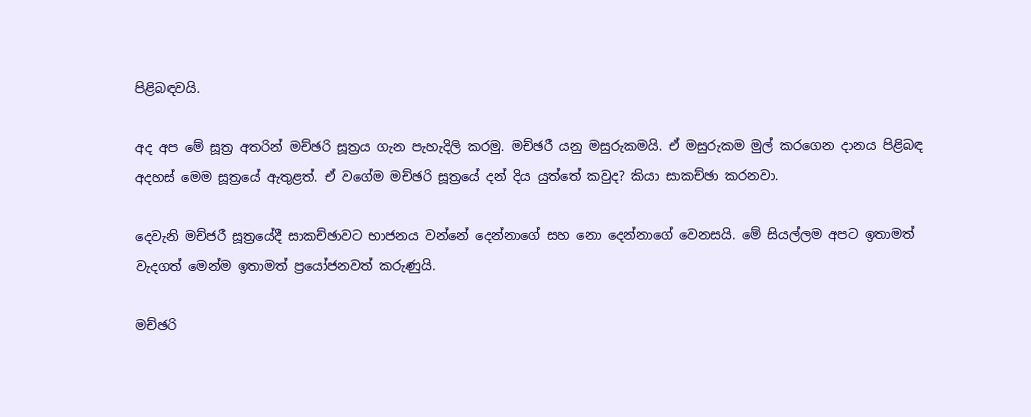පිළිබඳවයි.

අද අප මේ සූත්‍ර අතරින් මච්ඡරි සූත්‍රය ගැන පැහැදිලි කරමු. මච්ඡරී යනු මසුරුකමයි. ඒ මසුරුකම මුල් කරගෙන දානය පිළිබඳ අදහස් මෙම සූත්‍රයේ ඇතුළත්. ඒ වගේම මච්ඡරි සූත්‍රයේ දන් දිය යුත්තේ කවුද? කියා සාකච්ඡා කරනවා.

දෙවැනි මච්ජරී සූත්‍රයේදී සාකච්ඡාවට භාජනය වන්නේ දෙන්නාගේ සහ නො දෙන්නාගේ වෙනසයි. මේ සියල්ලම අපට ඉතාමත් වැදගත් මෙන්ම ඉතාමත් ප්‍රයෝජනවත් කරුණුයි.

මච්ඡරි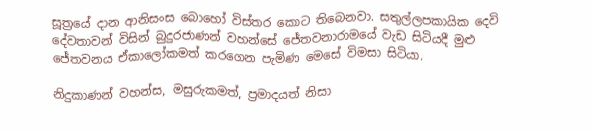සූත්‍රයේ දාන ආනිසංස බොහෝ විස්තර කොට තිබෙනවා. සතුල්ලපකායික දෙවි දේවතාවන් විසින් බුදුරජාණන් වහන්සේ ජේතවනාරාමයේ වැඩ සිටියදී මුළු ජේතවනය ඒකාලෝකමත් කරගෙන පැමිණ මෙසේ විමසා සිටියා.

නිදුකාණන් වහන්ස, මසුරුකමත්, ප්‍රමාදයත් නිසා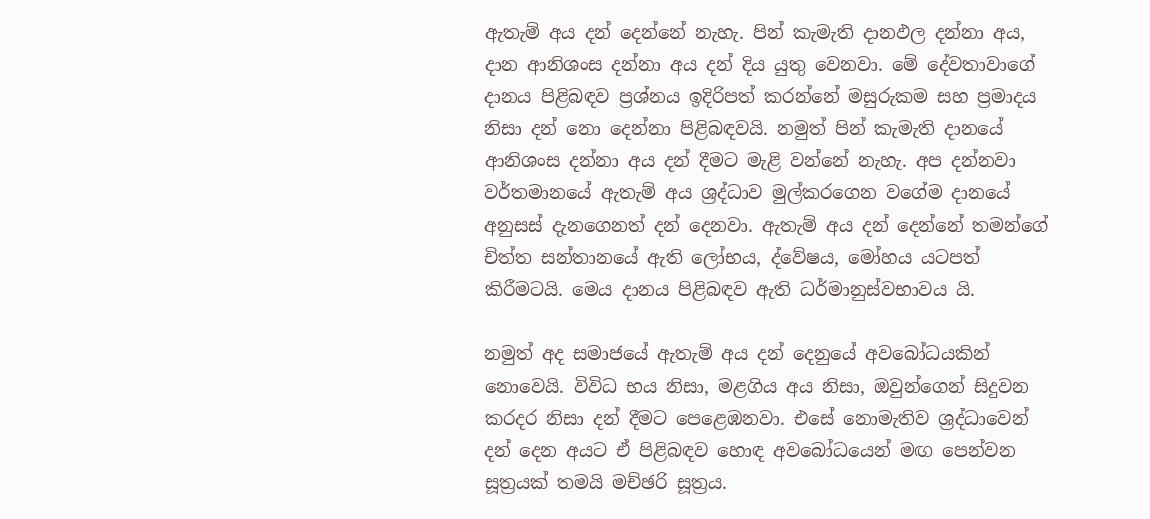ඇතැම් අය දන් දෙන්නේ නැහැ. පින් කැමැති දානඵල දන්නා අය, දාන ආනිශංස දන්නා අය දන් දිය යුතු වෙනවා. මේ දේවතාවාගේ දානය පිළිබඳව ප්‍රශ්නය ඉදිරිපත් කරන්නේ මසුරුකම සහ ප්‍රමාදය නිසා දන් නො දෙන්නා පිළිබඳවයි. නමුත් පින් කැමැති දානයේ ආනිශංස දන්නා අය දන් දීමට මැළි වන්නේ නැහැ. අප දන්නවා වර්තමානයේ ඇතැම් අය ශ්‍රද්ධාව මුල්කරගෙන වගේම දානයේ අනුසස් දැනගෙනත් දන් දෙනවා. ඇතැම් අය දන් දෙන්නේ තමන්ගේ චිත්ත සන්තානයේ ඇති ලෝභය, ද්වේෂය, මෝහය යටපත් කිරීමටයි. මෙය දානය පිළිබඳව ඇති ධර්මානුස්වභාවය යි.

නමුත් අද සමාජයේ ඇතැම් අය දන් දෙනුයේ අවබෝධයකින් නොවෙයි. විවිධ භය නිසා, මළගිය අය නිසා, ඔවුන්ගෙන් සිදුවන කරදර නිසා දන් දීමට පෙළෙඹනවා. එසේ නොමැතිව ශ්‍රද්ධාවෙන් දන් දෙන අයට ඒ පිළිබඳව හොඳ අවබෝධයෙන් මඟ පෙන්වන සූත්‍රයක් තමයි මච්ඡරි සූත්‍රය.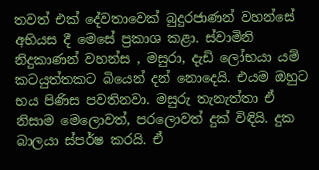තවත් එක් දේවතාවෙක් බුදුරජාණන් වහන්සේ අභියස දී මෙසේ ප්‍රකාශ කළා. ස්වාමිනි නිදුකාණන් වහන්ස , මසුරා, දැඩි ලෝභයා යම් කටයුත්තකට බියෙන් දන් නොදෙයි. එයම ඔහුට භය පිණිස පවතිනවා. මසුරු තැනැත්තා ඒ නිසාම මෙලොවත්, පරලොවත් දුක් විඳියි. දුක බාලයා ස්පර්ෂ කරයි. ඒ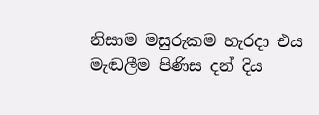නිසාම මසුරුකම හැරදා එය මැඬලීම පිණිස දන් දිය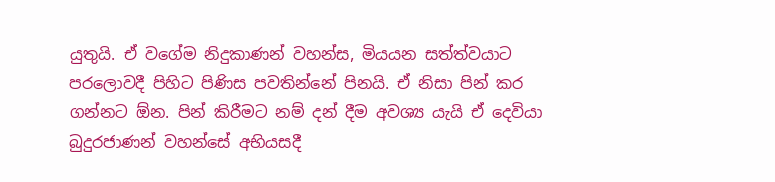යුතුයි. ඒ වගේම නිදුකාණන් වහන්ස, මියයන සත්ත්වයාට පරලොවදී පිහිට පිණිස පවතින්නේ පිනයි. ඒ නිසා පින් කර ගන්නට ඕන. පින් කිරීමට නම් දන් දීම අවශ්‍ය යැයි ඒ දෙවියා බුදුරජාණන් වහන්සේ අභියසදී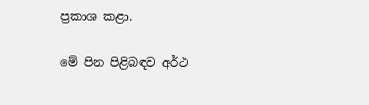ප්‍රකාශ කළා.

මේ පින පිළිබඳව අර්ථ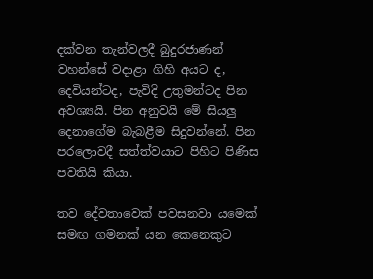දක්වන තැන්වලදී බුදුරජාණන් වහන්සේ වදාළා ගිහි අයට ද, දෙවියන්ටද, පැවිදි උතුමන්ටද පින අවශ්‍යයි. පින අනුවයි මේ සියලු දෙනාගේම බැබළීම සිදුවන්නේ. පින පරලොවදී සත්ත්වයාට පිහිට පිණිස පවතියි කියා.

තව දේවතාවෙක් පවසනවා යමෙක් සමඟ ගමනක් යන කෙනෙකුට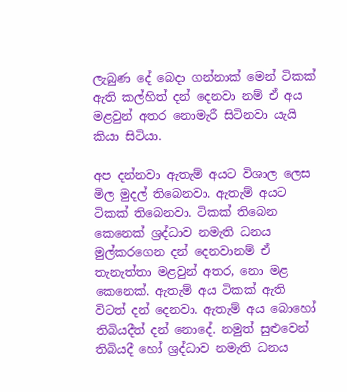ලැබුණ දේ බෙදා ගන්නාක් මෙන් ටිකක් ඇති කල්හිත් දන් දෙනවා නම් ඒ අය මළවුන් අතර නොමැරී සිටිනවා යැයි කියා සිටියා.

අප දන්නවා ඇතැම් අයට විශාල ලෙස මිල මුදල් තිබෙනවා. ඇතැම් අයට ටිකක් තිබෙනවා. ටිකක් තිබෙන කෙනෙක් ශ්‍රද්ධාව නමැති ධනය මුල්කරගෙන දන් දෙනවානම් ඒ තැනැත්තා මළවුන් අතර, නො මළ කෙනෙක්. ඇතැම් අය ටිකක් ඇති විටත් දන් දෙනවා. ඇතැම් අය බොහෝ තිබියදීත් දන් නොදේ. නමුත් සුළුවෙන් තිබියදී හෝ ශ්‍රද්ධාව නමැති ධනය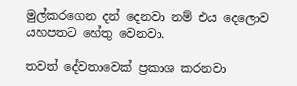මුල්කරගෙන දන් දෙනවා නම් එය දෙලොව යහපතට හේතු වෙනවා.

තවත් දේවතාවෙක් ප්‍රකාශ කරනවා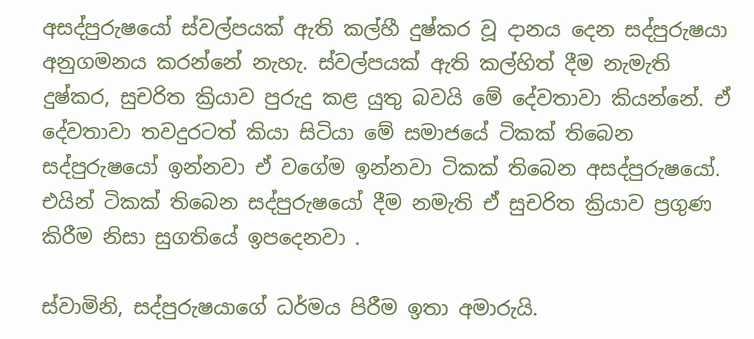අසද්පුරුෂයෝ ස්වල්පයක් ඇති කල්හී දුෂ්කර වූ දානය දෙන සද්පුරුෂයා අනුගමනය කරන්නේ නැහැ. ස්වල්පයක් ඇති කල්හිත් දීම නැමැති දුෂ්කර, සුචරිත ක්‍රියාව පුරුදු කළ යුතු බවයි මේ දේවතාවා කියන්නේ. ඒ දේවතාවා තවදුරටත් කියා සිටියා මේ සමාජයේ ටිකක් තිබෙන සද්පුරුෂයෝ ඉන්නවා ඒ වගේම ඉන්නවා ටිකක් තිබෙන අසද්පුරුෂයෝ. එයින් ටිකක් තිබෙන සද්පුරුෂයෝ දීම නමැති ඒ සුචරිත ක්‍රියාව ප්‍රගුණ කිරීම නිසා සුගතියේ ඉපදෙනවා .

ස්වාමිනි, සද්පුරුෂයාගේ ධර්මය පිරීම ඉතා අමාරුයි.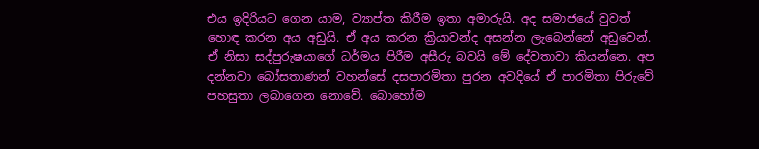එය ඉදිරියට ගෙන යාම, ව්‍යාප්ත කිරීම ඉතා අමාරුයි. අද සමාජයේ වුවත් හොඳ කරන අය අඩුයි. ඒ අය කරන ක්‍රියාවන්ද අසන්න ලැබෙන්නේ අඩුවෙන්. ඒ නිසා සද්පුරුෂයාගේ ධර්මය පිරීම අසීරු බවයි මේ දේවතාවා කියන්නෙ. අප දන්නවා බෝසතාණන් වහන්සේ දසපාරමිතා පුරන අවදියේ ඒ පාරමිතා පිරුවේ පහසුතා ලබාගෙන නොවේ. බොහෝම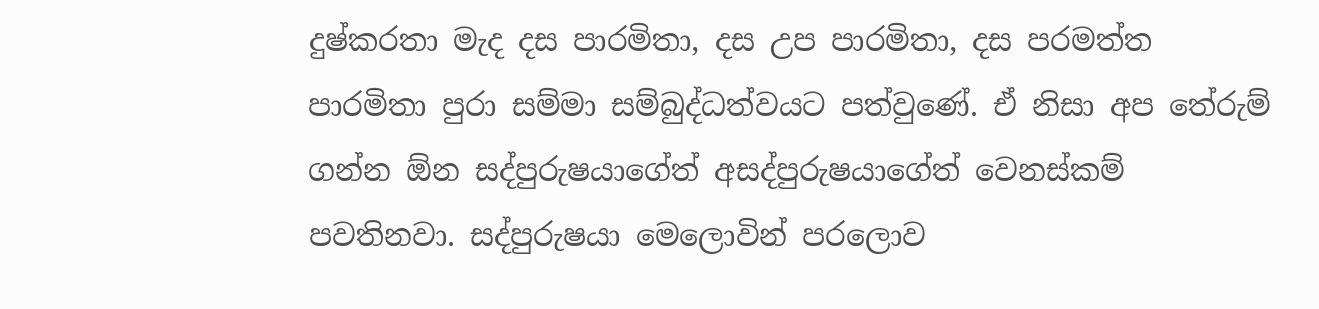දුෂ්කරතා මැද දස පාරමිතා, දස උප පාරමිතා, දස පරමත්ත පාරමිතා පුරා සම්මා සම්බුද්ධත්වයට පත්වුණේ. ඒ නිසා අප තේරුම් ගන්න ඕන සද්පුරුෂයාගේත් අසද්පුරුෂයාගේත් වෙනස්කම් පවතිනවා. සද්පුරුෂයා මෙලොවින් පරලොව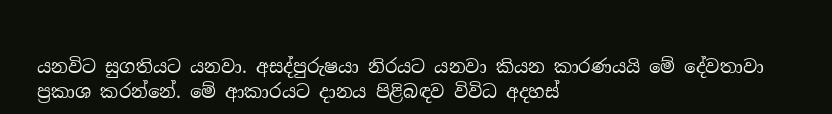යනවිට සුගතියට යනවා. අසද්පුරුෂයා නිරයට යනවා කියන කාරණයයි මේ දේවතාවා ප්‍රකාශ කරන්නේ. මේ ආකාරයට දානය පිළිබඳව විවිධ අදහස්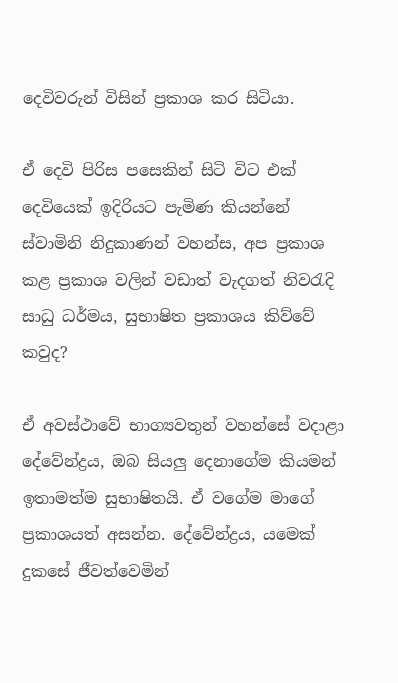දෙවිවරුන් විසින් ප්‍රකාශ කර සිටියා.

ඒ දෙවි පිරිස පසෙකින් සිටි විට එක් දෙවියෙක් ඉදිරියට පැමිණ කියන්නේ ස්වාමිනි නිදුකාණන් වහන්ස, අප ප්‍රකාශ කළ ප්‍රකාශ වලින් වඩාත් වැදගත් නිවරැදි සාධු ධර්මය, සුභාෂිත ප්‍රකාශය කිව්වේ කවුද?

ඒ අවස්ථාවේ භාග්‍යවතුන් වහන්සේ වදාළා දේවේන්ද්‍රය, ඔබ සියලු දෙනාගේම කියමන් ඉතාමත්ම සුභාෂිතයි. ඒ වගේම මාගේ ප්‍රකාශයත් අසන්න. දේවේන්ද්‍රය, යමෙක් දුකසේ ජීවත්වෙමින්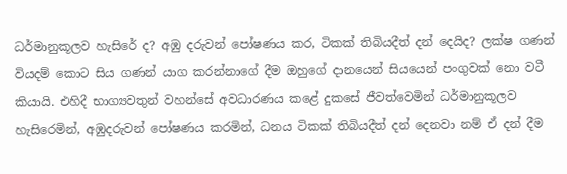ධර්මානුකූලව හැසිරේ ද? අඹු දරුවන් පෝෂණය කර, ටිකක් තිබියදීත් දන් දෙයිද? ලක්ෂ ගණන් වියදම් කොට සිය ගණන් යාග කරන්නාගේ දීම ඔහුගේ දානයෙන් සියයෙන් පංගුවක් නො වටී කියායි. එහිදී භාග්‍යවතුන් වහන්සේ අවධාරණය කළේ දුකසේ ජීවත්වෙමින් ධර්මානුකූලව හැසිරෙමින්, අඹුදරුවන් පෝෂණය කරමින්, ධනය ටිකක් තිබියදීත් දන් දෙනවා නම් ඒ දන් දීම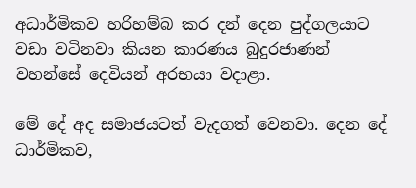අධාර්මිකව හරිහම්බ කර දන් දෙන පුද්ගලයාට වඩා වටිනවා කියන කාරණය බුදුරජාණන් වහන්සේ දෙවියන් අරභයා වදාළා.

මේ දේ අද සමාජයටත් වැදගත් වෙනවා. දෙන දේ ධාර්මිකව,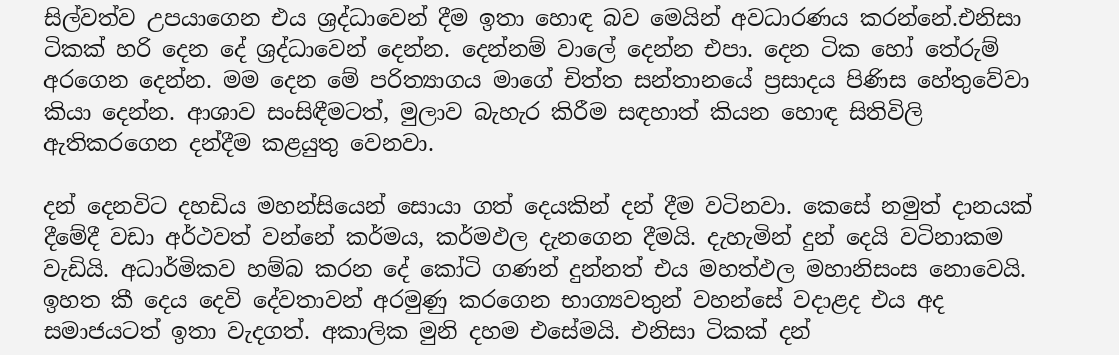සිල්වත්ව උපයාගෙන එය ශ්‍රද්ධාවෙන් දීම ඉතා හොඳ බව මෙයින් අවධාරණය කරන්නේ.එනිසා ටිකක් හරි දෙන දේ ශ්‍රද්ධාවෙන් දෙන්න. දෙන්නම් වාලේ දෙන්න එපා. දෙන ටික හෝ තේරුම් අරගෙන දෙන්න. මම දෙන මේ පරිත්‍යාගය මාගේ චිත්ත සන්තානයේ ප්‍රසාදය පිණිස හේතුවේවා කියා දෙන්න. ආශාව සංසිඳීමටත්, මුලාව බැහැර කිරීම සඳහාත් කියන හොඳ සිතිවිලි ඇතිකරගෙන දන්දීම කළයුතු වෙනවා.

දන් දෙනවිට දහඩිය මහන්සියෙන් සොයා ගත් දෙයකින් දන් දීම වටිනවා. කෙසේ නමුත් දානයක් දීමේදී වඩා අර්ථවත් වන්නේ කර්මය, කර්මඵල දැනගෙන දීමයි. දැහැමින් දුන් දෙයි වටිනාකම වැඩියි. අධාර්මිකව හම්බ කරන දේ කෝටි ගණන් දුන්නත් එය මහත්ඵල මහානිසංස නොවෙයි. ඉහත කී දෙය දෙවි දේවතාවන් අරමුණු කරගෙන භාග්‍යවතුන් වහන්සේ වදාළද එය අද සමාජයටත් ඉතා වැදගත්. අකාලික මුනි දහම එසේමයි. එනිසා ටිකක් දන්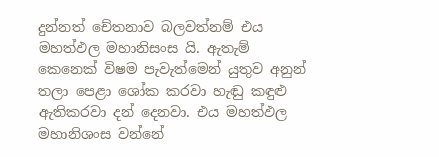දුන්නත් චේතනාව බලවත්නම් එය මහත්ඵල මහානිසංස යි. ඇතැම් කෙනෙක් විෂම පැවැත්මෙන් යුතුව අනුන් තලා පෙළා ශෝක කරවා හැඬු කඳුළු ඇතිකරවා දන් දෙනවා. එය මහත්ඵල මහානිශංස වන්නේ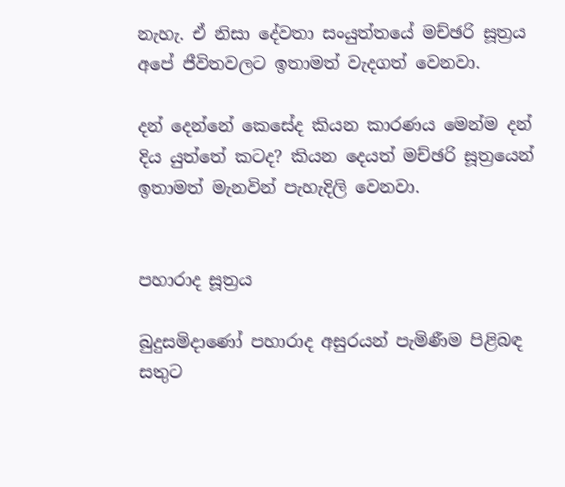නැහැ. ඒ නිසා දේවතා සංයුත්තයේ මච්ඡරි සූත්‍රය අපේ ජීවිතවලට ඉතාමත් වැදගත් වෙනවා.

දන් දෙන්නේ කෙසේද කියන කාරණය මෙන්ම දන් දිය යුත්තේ කටද? කියන දෙයත් මච්ඡරි සූත්‍රයෙන් ඉතාමත් මැනවින් පැහැදිලි වෙනවා.


පහාරාද සූත්‍රය

බුදුසමිදාණෝ පහාරාද අසුරයන් පැමිණීම පිළිබඳ සතුට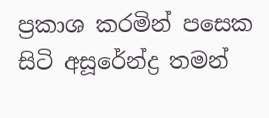ප්‍රකාශ කරමින් පසෙක සිටි අසූරේන්ද්‍ර තමන්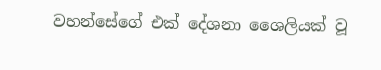වහන්සේගේ එක් දේශනා ශෛලියක් වූ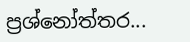ප්‍රශ්නෝත්තර...